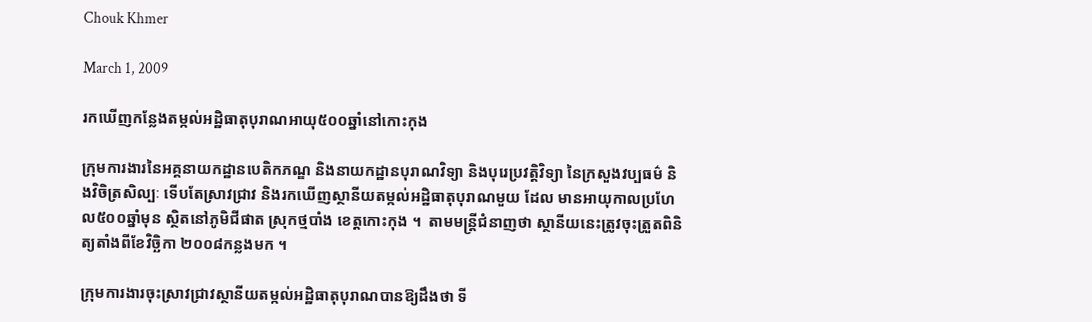Chouk Khmer

March 1, 2009

រកឃើញកន្លែងតម្កល់អដ្ឋិធាតុបុរាណអាយុ៥០០ឆ្នាំនៅកោះកុង

ក្រុមការងារនៃអគ្គនាយកដ្ឋានបេតិកភណ្ឌ និងនាយកដ្ឋានបុរាណវិទ្យា និងបុរេប្រវត្ដិវិទ្យា នៃក្រសួងវប្បធម៌ និងវិចិត្រសិល្បៈ ទើបតែស្រាវជ្រាវ និងរកឃើញស្ថានីយតម្កល់អដ្ឋិធាតុបុរាណមួយ ដែល មានអាយុកាលប្រហែល៥០០ឆ្នាំមុន ស្ថិតនៅភូមិជីផាត ស្រុកថ្មបាំង ខេត្ដកោះកុង ។  តាមមន្ដ្រីជំនាញថា ស្ថានីយនេះត្រូវចុះត្រួតពិនិត្យតាំងពីខែវិច្ឆិកា ២០០៨កន្លងមក ។

ក្រុមការងារចុះស្រាវជ្រាវស្ថានីយតម្កល់អដ្ឋិធាតុបុរាណបានឱ្យដឹងថា ទី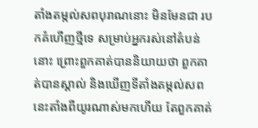តាំងតម្កល់សពបុរាណនោះ មិនមែនជា របកគំហើញថ្មីទេ សម្រាប់អ្នករស់នៅតំបន់នោះ ព្រោះពួកគាត់បាននិយាយថា ពួកគាត់បានស្គាល់ និងឃើញទីតាំងតម្កល់សពនេះតាំងពីយូរណាស់មកហើយ តែពួកគាត់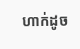ហាក់ដូច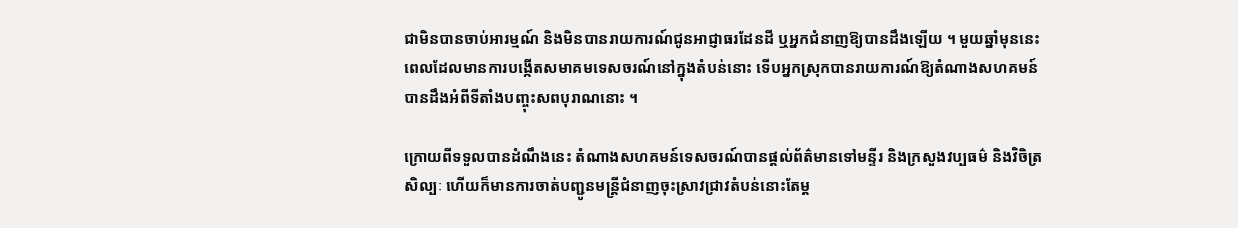ជាមិនបានចាប់អារម្មណ៍ និងមិនបានរាយការណ៍ជូនអាជ្ញាធរដែនដី ឬអ្នកជំនាញឱ្យបានដឹងឡើយ ។ មួយឆ្នាំមុននេះ ពេលដែលមានការបង្កើតសមាគមទេសចរណ៍នៅក្នុងតំបន់នោះ ទើបអ្នកស្រុកបានរាយការណ៍ឱ្យតំណាងសហគមន៍បានដឹងអំពីទីតាំងបញ្ចុះសពបុរាណនោះ ។

ក្រោយពីទទួលបានដំណឹងនេះ តំណាងសហគមន៍ទេសចរណ៍បានផ្ដល់ព័ត៌មានទៅមន្ទីរ និងក្រសួងវប្បធម៌ និងវិចិត្រសិល្បៈ ហើយក៏មានការចាត់បញ្ជូនមន្ដ្រីជំនាញចុះស្រាវជ្រាវតំបន់នោះតែម្ដ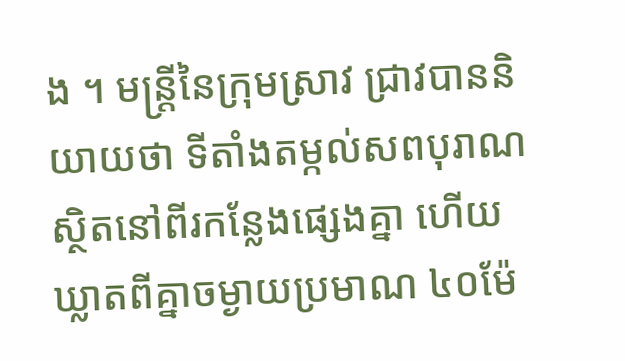ង ។ មន្ដ្រីនៃក្រុមស្រាវ ជ្រាវបាននិយាយថា ទីតាំងតម្កល់សពបុរាណស្ថិតនៅពីរកន្លែងផ្សេងគ្នា ហើយឃ្លាតពីគ្នាចម្ងាយប្រមាណ ៤០ម៉ែ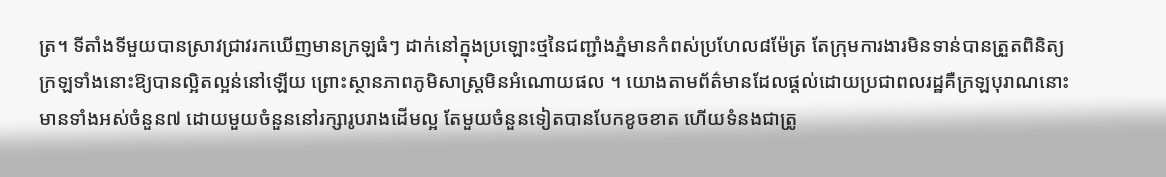ត្រ។ ទីតាំងទីមួយបានស្រាវជ្រាវរកឃើញមានក្រឡធំៗ ដាក់នៅក្នុងប្រឡោះថ្មនៃជញ្ជាំងភ្នំមានកំពស់ប្រហែល៨ម៉ែត្រ តែក្រុមការងារមិនទាន់បានត្រួតពិនិត្យក្រឡទាំងនោះឱ្យបានល្អិតល្អន់នៅឡើយ ព្រោះស្ថានភាពភូមិសាស្ដ្រមិនអំណោយផល ។ យោងតាមព័ត៌មានដែលផ្ដល់ដោយប្រជាពលរដ្ឋគឺក្រឡបុរាណនោះមានទាំងអស់ចំនួន៧ ដោយមួយចំនួននៅរក្សារូបរាងដើមល្អ តែមួយចំនួនទៀតបានបែកខូចខាត ហើយទំនងជាត្រូ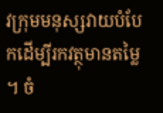វក្រុមមនុស្សវាយបំបែកដើម្បីរកវត្ថុមានតម្លៃ ។ ចំ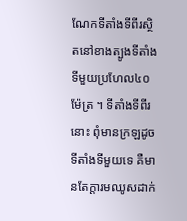ណែកទីតាំងទីពីរស្ថិតនៅខាងត្បូងទីតាំងទីមួយប្រហែល៤០ម៉ែត្រ ។ ទីតាំងទីពីរនោះ ពុំមានក្រឡដូចទីតាំងទីមួយទេ គឺមានតែក្ដារមឈូសដាក់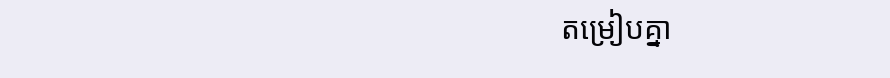តម្រៀបគ្នា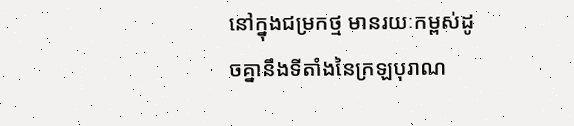នៅក្នុងជម្រកថ្ម មានរយៈកម្ពស់ដូចគ្នានឹងទីតាំងនៃក្រឡបុរាណ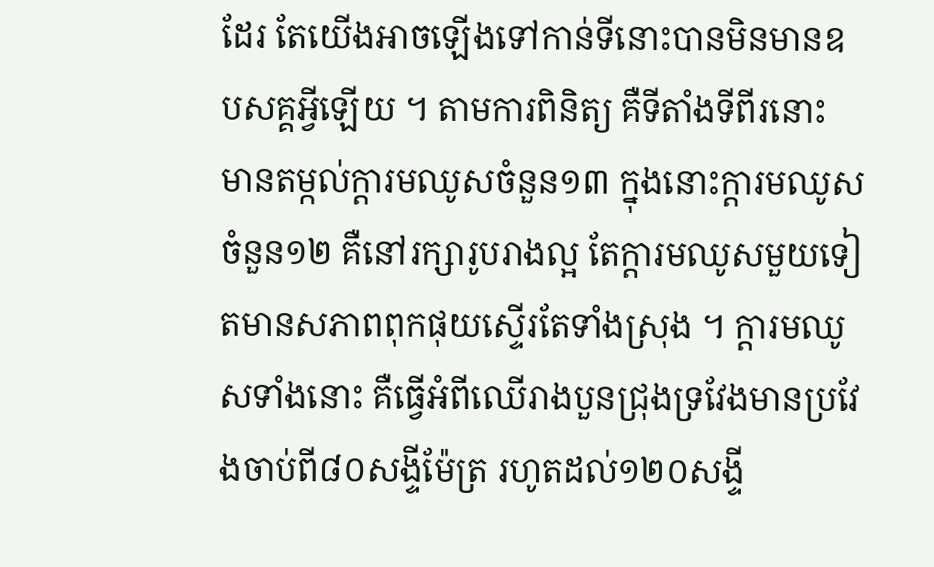ដែរ តែយើងអាចឡើងទៅកាន់ទីនោះបានមិនមានឧបសគ្គអ្វីឡើយ ។ តាមការពិនិត្យ គឺទីតាំងទីពីរនោះ មានតម្កល់ក្ដារមឈូសចំនួន១៣ ក្នុងនោះក្ដារមឈូសចំនួន១២ គឺនៅរក្សារូបរាងល្អ តែក្ដារមឈូសមួយទៀតមានសភាពពុកផុយស្ទើរតែទាំងស្រុង ។ ក្ដារមឈូសទាំងនោះ គឺធ្វើអំពីឈើរាងបួនជ្រុងទ្រវែងមានប្រវែងចាប់ពី៨០សង្ទីម៉ែត្រ រហូតដល់១២០សង្ទី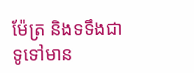ម៉ែត្រ និងទទឹងជាទូទៅមាន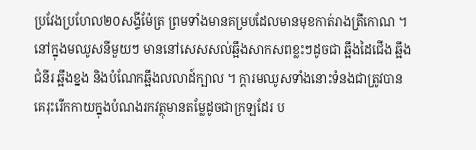ប្រវែងប្រហែល២០សង្ទីម៉ែត្រ ព្រមទាំងមានគម្របដែលមានមុខកាត់រាងត្រីកោណ ។ នៅក្នុងមឈូសនីមួយៗ មាននៅសេសសល់ឆ្អឹងសាកសពខ្លះៗដូចជា ឆ្អឹងដៃជើង ឆ្អឹងជំនីរ ឆ្អឹងខ្នង និងបំណែកឆ្អឹងលលាដ៍ក្បាល ។ ក្ដារមឈូសទាំងនោះទំនងជាត្រូវបានគេរុះរើកកាយក្នុងបំណងរកវត្ថុមានតម្លែដូចជាក្រឡដែរ ប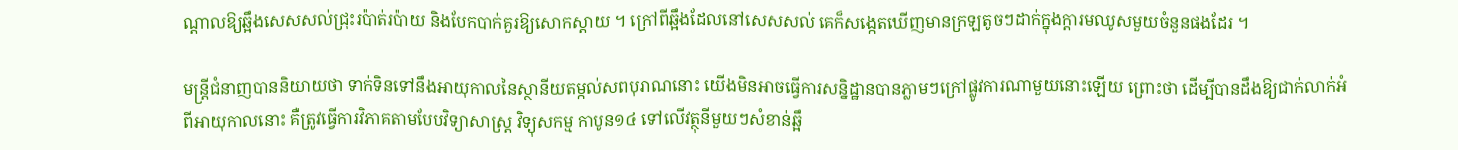ណ្ដាលឱ្យឆ្អឹងសេសសល់ជ្រុះរប៉ាត់រប៉ាយ និងបែកបាក់គួរឱ្យសោកស្ដាយ ។ ក្រៅពីឆ្អឹងដែលនៅសេសសល់ គេក៏សង្កេតឃើញមានក្រឡតូចៗដាក់ក្នុងក្ដារមឈូសមួយចំនួនផងដែរ ។

មន្ដ្រីជំនាញបាននិយាយថា ទាក់ទិនទៅនឹងអាយុកាលនៃស្ថានីយតម្កល់សពបុរាណនោះ យើងមិនអាចធ្វើការសន្និដ្ឋានបានភ្លាមៗក្រៅផ្លូវការណាមួយនោះឡើយ ព្រោះថា ដើម្បីបានដឹងឱ្យជាក់លាក់អំពីអាយុកាលនោះ គឺត្រូវធ្វើការវិភាគតាមបែបវិទ្យាសាស្ដ្រ វិទ្យុសកម្ម កាបូន១៤ ទៅលើវត្ថុនីមួយៗសំខាន់ឆ្អឹ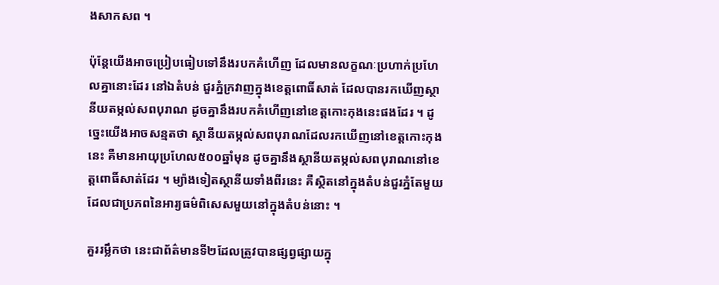ងសាកសព ។

ប៉ុន្ដែយើងអាចប្រៀបធៀបទៅនឹងរបកគំហើញ ដែលមានលក្ខណៈប្រហាក់ប្រហែលគ្នានោះដែរ នៅឯតំបន់ ជួរភ្នំក្រវាញក្នុងខេត្ដពោធិ៍សាត់ ដែលបានរកឃើញស្ថានីយតម្កល់សពបុរាណ ដូចគ្នានឹងរបកគំហើញនៅខេត្ដកោះកុងនេះផងដែរ ។ ដូច្នេះយើងអាចសន្មតថា ស្ថានីយតម្កល់សពបុរាណដែលរកឃើញនៅខេត្ដកោះកុង នេះ គឺមានអាយុប្រហែល៥០០ឆ្នាំមុន ដូចគ្នានឹងស្ថានីយតម្កល់សពបុរាណនៅខេត្ដពោធិ៍សាត់ដែរ ។ ម្យ៉ាងទៀតស្ថានីយទាំងពីរនេះ គឺស្ថិតនៅក្នុងតំបន់ជួរភ្នំតែមួយដែលជាប្រភពនៃអារ្យធម៌ពិសេសមួយនៅក្នុងតំបន់នោះ ។

គួររម្លឹកថា នេះជាព័ត៌មានទី២ដែលត្រូវបានផ្សព្វផ្សាយក្នុ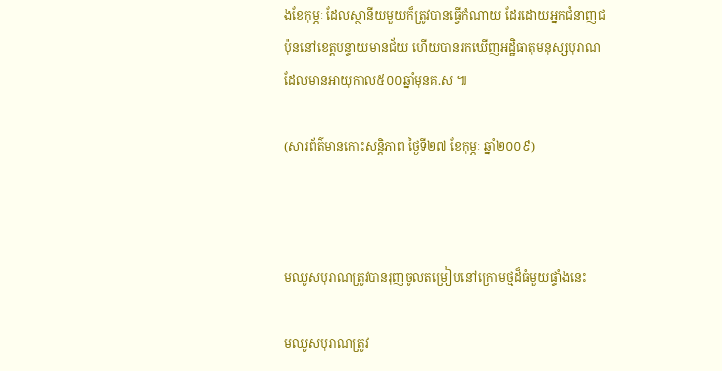ងខែកុម្ភៈ ដែលស្ថានីយមួយក៏ត្រូវបានធ្វើកំណាយ ដែរដោយអ្នកជំនាញជប៉ុននៅខេត្ដបន្ទាយមានជ័យ ហើយបានរកឃើញអដ្ឋិធាតុមនុស្សបុរាណដែលមានអាយុកាល៥០០ឆ្នាំមុនគ.ស ៕

(សារព័ត៌មានកោះសន្ដិភាព ថ្ងៃទី២៧ ខែកុម្ភៈ ឆ្នាំ២០០៩)



មឈូសបុរាណត្រូវបានរុញចូលតម្រៀបនៅក្រោមថ្មដ៏ធំមួយផ្ទាំងនេះ

មឈូសបុរាណត្រូវ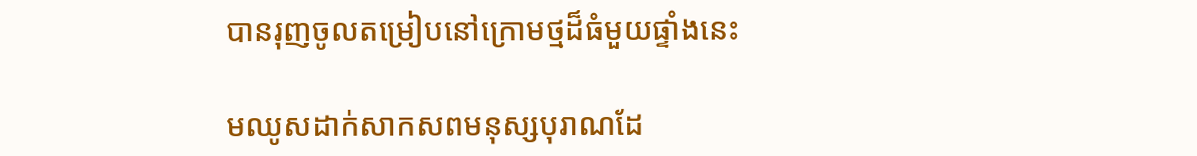បានរុញចូលតម្រៀបនៅក្រោមថ្មដ៏ធំមួយផ្ទាំងនេះ

មឈូសដាក់សាកសពមនុស្សបុរាណដែ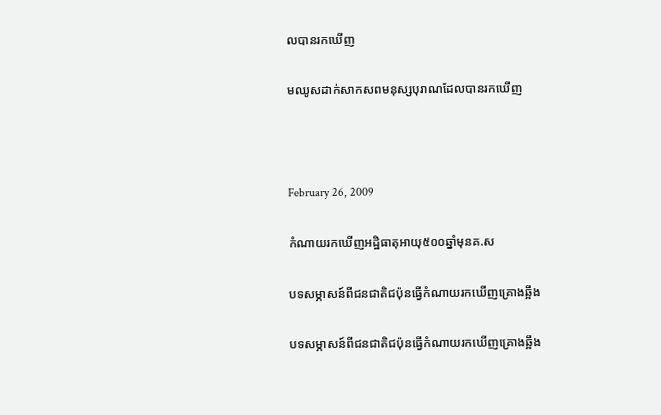លបានរកឃើញ

មឈូសដាក់សាកសពមនុស្សបុរាណដែលបានរកឃើញ



February 26, 2009

កំណាយរកឃើញអដ្ឋិធាតុអាយុ៥០០ឆ្នាំមុនគ.ស

បទសម្ភាសន៍ពីជនជាតិជប៉ុនធ្វើកំណាយរកឃើញគ្រោងឆ្អឹង

បទសម្ភាសន៍ពីជនជាតិជប៉ុនធ្វើកំណាយរកឃើញគ្រោងឆ្អឹង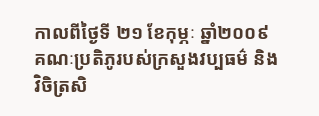កាលពីថ្ងៃទី ២១ ខែកុម្ភៈ ឆ្នាំ២០០៩ គណៈប្រតិភូរបស់ក្រសួងវប្បធម៌ និងវិចិត្រសិ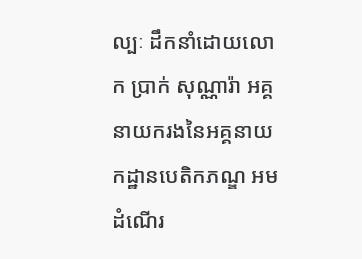ល្បៈ ដឹកនាំដោយលោក ប្រាក់ សុណ្ណារ៉ា អគ្គនាយករងនៃអគ្គនាយកដ្ឋានបេតិកភណ្ឌ អមដំណើរ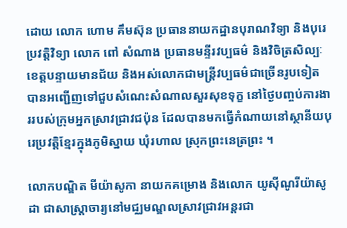ដោយ លោក ហោម គឹមស៊ុន ប្រធាននាយកដ្ឋានបុរាណវិទ្យា និងបុរេប្រវត្ដិវិទ្យា លោក ពៅ សំណាង ប្រធានមន្ទីរវប្បធម៌ និងវិចិត្រសិល្បៈខេត្ដបន្ទាយមានជ័យ និងអស់លោកជាមន្ដ្រីវប្បធម៌ជាច្រើនរូបទៀត បានអញ្ជើញទៅជួបសំណេះសំណាលសួរសុខទុក្ខ នៅថ្ងៃបញ្ចប់ការងាររបស់ក្រុមអ្នកស្រាវជ្រាវជប៉ុន ដែលបានមកធ្វើកំណាយនៅស្ថានីយបុរេប្រវត្ដិខ្មែរក្នុងភូមិស្នាយ ឃុំរហាល ស្រុកព្រះនេត្រព្រះ ។

លោកបណ្ឌិត មីយ៉ាសូកា នាយកគម្រោង និងលោក យូស៊ីណូរីយ៉ាសូដា ជាសាស្ដ្រាចារ្យនៅមជ្ឈមណ្ឌលស្រាវជ្រាវអន្ដរជា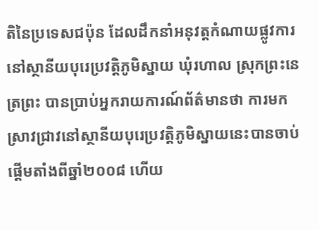តិនៃប្រទេសជប៉ុន ដែលដឹកនាំអនុវត្ដកំណាយផ្លូវការនៅស្ថានីយបុរេប្រវត្ដិភូមិស្នាយ ឃុំរហាល ស្រុកព្រះនេត្រព្រះ បានប្រាប់អ្នករាយការណ៍ព័ត៌មានថា ការមកស្រាវជ្រាវនៅស្ថានីយបុរេប្រវត្ដិភូមិស្នាយនេះបានចាប់ផ្ដើមតាំងពីឆ្នាំ២០០៨ ហើយ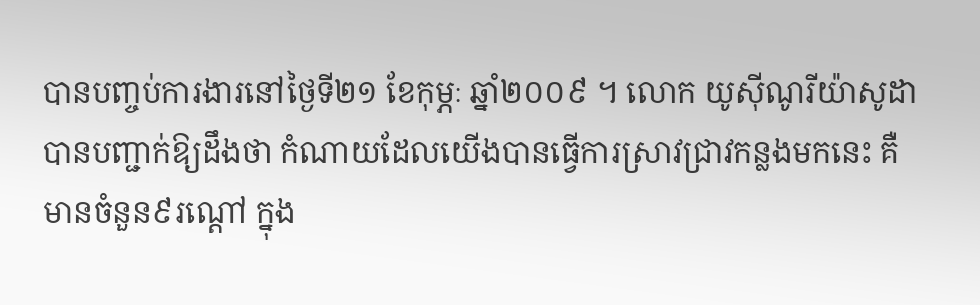បានបញ្ចប់ការងារនៅថ្ងៃទី២១ ខែកុម្ភៈ ឆ្នាំ២០០៩ ។ លោក យូស៊ីណូរីយ៉ាសូដា បានបញ្ជាក់ឱ្យដឹងថា កំណាយដែលយើងបានធ្វើការស្រាវជ្រាវកន្លងមកនេះ គឺមានចំនួន៩រណ្ដៅ ក្នុង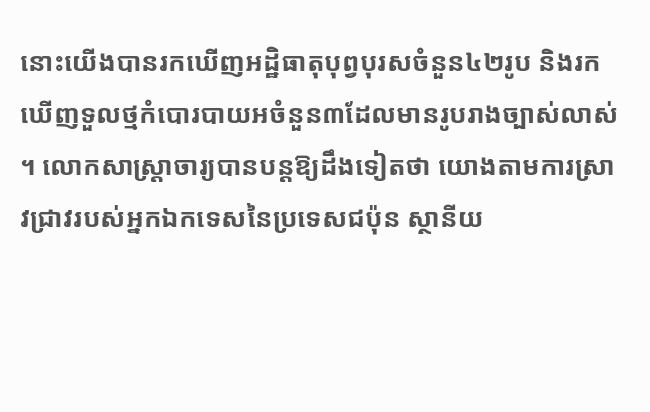នោះយើងបានរកឃើញអដ្ឋិធាតុបុព្វបុរសចំនួន៤២រូប និងរកឃើញទួលថ្មកំបោរបាយអចំនួន៣ដែលមានរូបរាងច្បាស់លាស់ ។ លោកសាស្ដ្រាចារ្យបានបន្ដឱ្យដឹងទៀតថា យោងតាមការស្រាវជ្រាវរបស់អ្នកឯកទេសនៃប្រទេសជប៉ុន ស្ថានីយ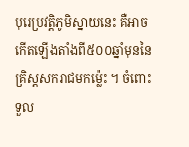បុរេប្រវត្ដិភូមិស្នាយនេះ គឺអាចកើតឡើងតាំងពី៥០០ឆ្នាំមុននៃគ្រិស្ដសករាជមកម្ល៉េះ ។ ចំពោះទួល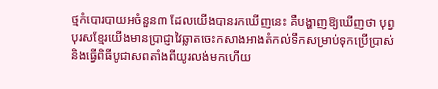ថ្មកំបោរបាយអចំនួន៣ ដែលយើងបានរកឃើញនេះ គឺបង្ហាញឱ្យឃើញថា បុព្វបុរសខ្មែរយើងមានប្រាជ្ញាវៃឆ្លាតចេះកសាងអាងតំកល់ទឹកសម្រាប់ទុកប្រើប្រាស់ និងធ្វើពិធីបូជាសពតាំងពីយូរលង់មកហើយ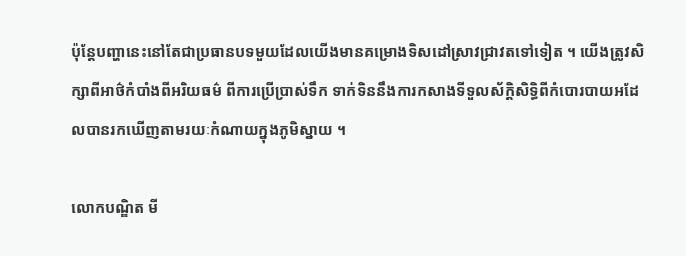ប៉ុន្ដែបញ្ហានេះនៅតែជាប្រធានបទមួយដែលយើងមានគម្រោងទិសដៅស្រាវជ្រាវតទៅទៀត ។ យើងត្រូវសិក្សាពីអាថ៌កំបាំងពីអរិយធម៌ ពីការប្រើប្រាស់ទឹក ទាក់ទិននឹងការកសាងទីទួលស័ក្ដិសិទ្ធិពីកំបោរបាយអដែលបានរកឃើញតាមរយៈកំណាយក្នុងភូមិស្នាយ ។

លោកបណ្ឌិត មី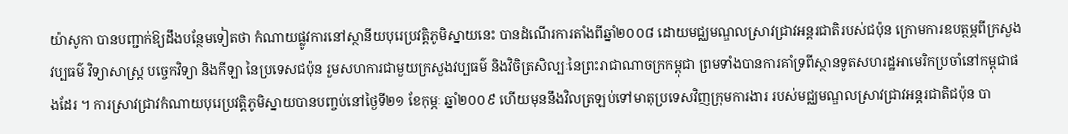យ៉ាសូកា បានបញ្ជាក់ឱ្យដឹងបន្ថែមទៀតថា កំណាយផ្លូវការនៅស្ថានីយបុរេប្រវត្ដិភូមិស្នាយនេះ បានដំណើរការតាំងពីឆ្នាំ២០០៨ ដោយមជ្ឈមណ្ឌលស្រាវជ្រាវអន្ដរជាតិរបស់ជប៉ុន ក្រោមការឧបត្ថម្ភពីក្រសួងវប្បធម៌ វិទ្យាសាស្ដ្រ បច្ចេកវិទ្យា និងកីឡា នៃប្រទេសជប៉ុន រួមសហការជាមួយក្រសួងវប្បធម៌ និងវិចិត្រសិល្បៈនៃព្រះរាជាណាចក្រកម្ពុជា ព្រមទាំងបានការគាំទ្រពីស្ថានទូតសហរដ្ឋអាមេរិកប្រចាំនៅកម្ពុជាផងដែរ ។ ការស្រាវជ្រាវកំណាយបុរេប្រវត្ដិភូមិស្នាយបានបញ្ចប់នៅថ្ងៃទី២១ ខែកុម្ភៈ ឆ្នាំ២០០៩ ហើយមុននឹងវិលត្រឡប់ទៅមាតុប្រទេសវិញក្រុមការងារ របស់មជ្ឈមណ្ឌលស្រាវជ្រាវអន្ដរជាតិជប៉ុន បា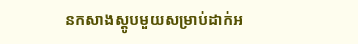នកសាងស្ដូបមួយសម្រាប់ដាក់អ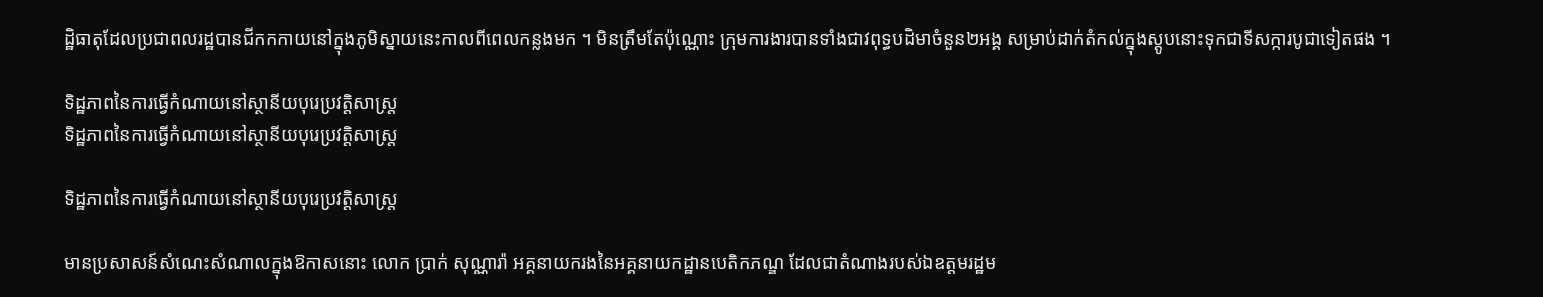ដ្ឋិធាតុដែលប្រជាពលរដ្ឋបានជីកកកាយនៅក្នុងភូមិស្នាយនេះកាលពីពេលកន្លងមក ។ មិនត្រឹមតែប៉ុណ្ណោះ ក្រុមការងារបានទាំងជាវពុទ្ធបដិមាចំនួន២អង្គ សម្រាប់ដាក់តំកល់ក្នុងស្ដូបនោះទុកជាទីសក្ការបូជាទៀតផង ។

ទិដ្ឋភាពនៃការធ្វើកំណាយនៅស្ថានីយបុរេប្រវត្ដិសាស្ដ្រ
ទិដ្ឋភាពនៃការធ្វើកំណាយនៅស្ថានីយបុរេប្រវត្ដិសាស្ដ្រ

ទិដ្ឋភាពនៃការធ្វើកំណាយនៅស្ថានីយបុរេប្រវត្ដិសាស្ដ្រ

មានប្រសាសន៍សំណេះសំណាលក្នុងឱកាសនោះ លោក ប្រាក់ សុណ្ណារ៉ា អគ្គនាយករងនៃអគ្គនាយកដ្ឋានបេតិកភណ្ឌ ដែលជាតំណាងរបស់ឯឧត្ដមរដ្ឋម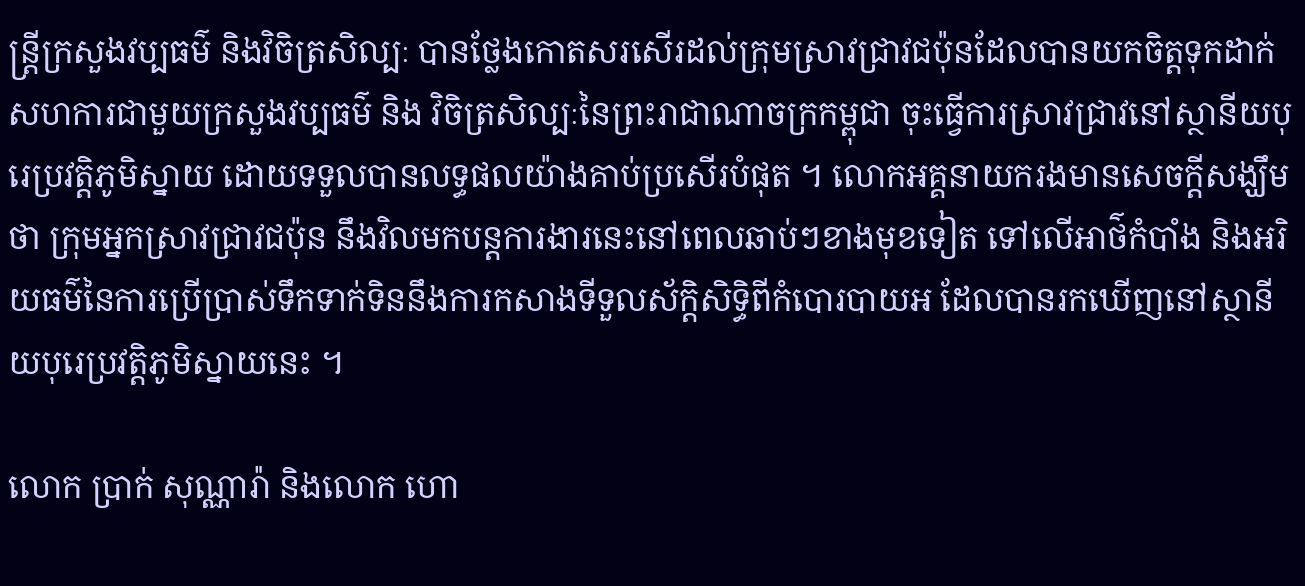ន្ដ្រីក្រសួងវប្បធម៌ និងវិចិត្រសិល្បៈ បានថ្លែងកោតសរសើរដល់ក្រុមស្រាវជ្រាវជប៉ុនដែលបានយកចិត្ដទុកដាក់សហការជាមួយក្រសួងវប្បធម៌ និង វិចិត្រសិល្បៈនៃព្រះរាជាណាចក្រកម្ពុជា ចុះធ្វើការស្រាវជ្រាវនៅស្ថានីយបុរេប្រវត្ដិភូមិស្នាយ ដោយទទួលបានលទ្ធផលយ៉ាងគាប់ប្រសើរបំផុត ។ លោកអគ្គនាយករងមានសេចក្ដីសង្ឃឹមថា ក្រុមអ្នកស្រាវជ្រាវជប៉ុន នឹងវិលមកបន្ដការងារនេះនៅពេលឆាប់ៗខាងមុខទៀត ទៅលើអាថ៌កំបាំង និងអរិយធម៌នៃការប្រើប្រាស់ទឹកទាក់ទិននឹងការកសាងទីទួលស័ក្ដិសិទ្ធិពីកំបោរបាយអ ដែលបានរកឃើញនៅស្ថានីយបុរេប្រវត្ដិភូមិស្នាយនេះ ។

លោក ប្រាក់ សុណ្ណារ៉ា និងលោក ហោ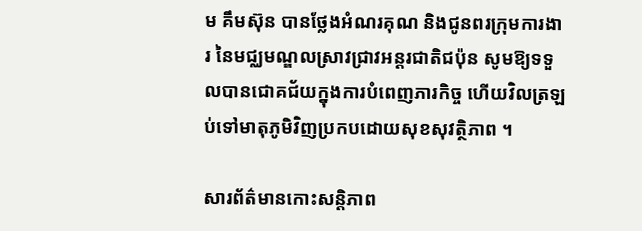ម គឹមស៊ុន បានថ្លែងអំណរគុណ និងជូនពរក្រុមការងារ នៃមជ្ឈមណ្ឌលស្រាវជ្រាវអន្ដរជាតិជប៉ុន សូមឱ្យទទួលបានជោគជ័យក្នុងការបំពេញភារកិច្ច ហើយវិលត្រឡប់ទៅមាតុភូមិវិញប្រកបដោយសុខសុវត្ថិភាព ។

សារព័ត៌មានកោះសន្តិភាព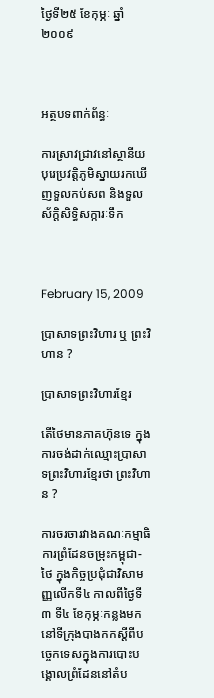ថ្ងៃទី២៥ ខែកុម្ភៈ ឆ្នាំ២០០៩



អត្ថបទពាក់ព័ន្ធៈ

ការស្រាវជ្រាវនៅស្ថានីយបុរេប្រវត្ដិភូមិស្នាយរកឃើញទួលកប់សព និងទួលស័ក្ដិសិទ្ធិសក្ការៈទឹក



February 15, 2009

ប្រាសាទព្រះវិហារ ឬ ព្រះវិហាន ?

ប្រាសាទព្រះវិហារខ្មែរ

តើថៃមានភាគហ៊ុនទេ ក្នុងការចង់ដាក់ឈ្មោះប្រាសាទព្រះវិហារខ្មែរថា ព្រះវិហាន ?

ការចរចារវាងគណៈកម្មាធិការព្រំដែនចម្រុះកម្ពុជា-ថៃ ក្នុងកិច្ចប្រជុំជាវិសាមញ្ញលើកទី៤ កាលពីថ្ងៃទី៣ ទី៤ ខែកុម្ភៈកន្លងមក នៅទីក្រុងបាងកកស្ដីពីបច្ចេកទេសក្នុងការបោះបង្គោលព្រំដែននៅតំប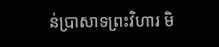ន់ប្រាសាទព្រះវិហារ មិ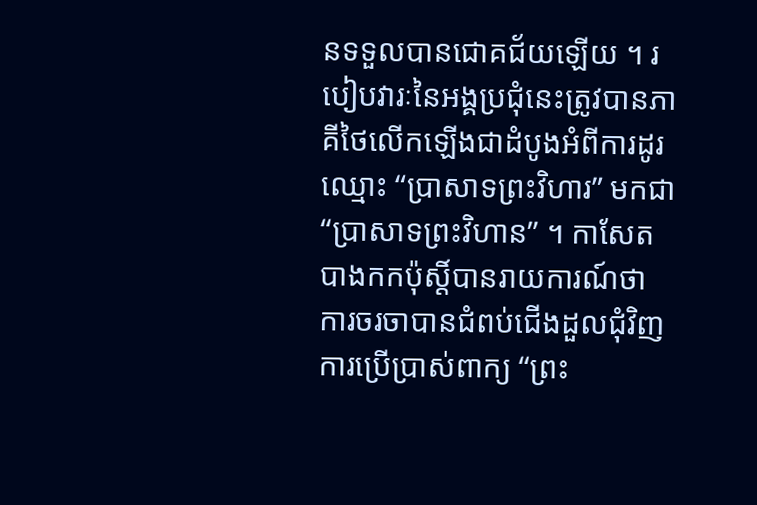នទទួលបានជោគជ័យឡើយ ។ របៀបវារៈនៃអង្គប្រជុំនេះត្រូវបានភាគីថៃលើកឡើងជាដំបូងអំពីការដូរឈ្មោះ “ប្រាសាទព្រះវិហារ” មកជា “ប្រាសាទព្រះវិហាន” ។ កាសែតបាងកកប៉ុស្ដិ៍បានរាយការណ៍ថា ការចរចាបានជំពប់ជើងដួលជុំវិញការប្រើប្រាស់ពាក្យ “ព្រះ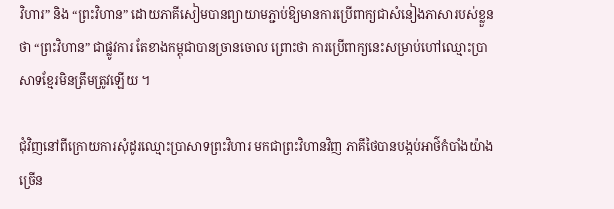វិហារ” និង “ព្រះវិហាន” ដោយភាគីសៀមបានព្យាយាមភ្ជាប់ឱ្យមានការប្រើពាក្យជាសំនៀងភាសារបស់ខ្លួនថា “ព្រះវិហាន” ជាផ្លូវការ តែខាងកម្ពុជាបានច្រានចោល ព្រោះថា ការប្រើពាក្យនេះសម្រាប់ហៅឈ្មោះប្រាសាទខ្មែរមិនត្រឹមត្រូវឡើយ ។

ជុំវិញនៅពីក្រោយការសុំដូរឈ្មោះប្រាសាទព្រះវិហារ មកជាព្រះវិហានវិញ ភាគីថៃបានបង្កប់អាថ៌កំបាំងយ៉ាងច្រើន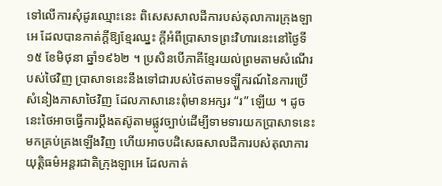ទៅលើការសុំដូរឈ្មោះនេះ ពិសេសសាលដីការបស់តុលាការក្រុងឡាអេ ដែលបានកាត់ក្ដីឱ្យខ្មែរឈ្នះ ក្ដីអំពីប្រាសាទព្រះវិហារនេះនៅថ្ងៃទី១៥ ខែមិថុនា ឆ្នាំ១៩៦២ ។ ប្រសិនបើភាគីខ្មែរយល់ព្រមតាមសំណើរបស់ថៃវិញ ប្រាសាទនេះនឹងទៅជារបស់ថៃតាមទឡ្ហីករណ៍នៃការប្រើសំនៀងភាសាថៃវិញ ដែលភាសានេះពុំមានអក្សរ “រ” ឡើយ ។ ដូចនេះថៃអាចធ្វើការប្ដឹងតស៊ូតាមផ្លូវច្បាប់ដើម្បីទាមទារយកប្រាសាទនេះមកគ្រប់គ្រងឡើងវិញ ហើយអាចបដិសេធសាលដីការបស់តុលាការយុត្ដិធម៌អន្ដរជាតិក្រុងឡាអេ ដែលកាត់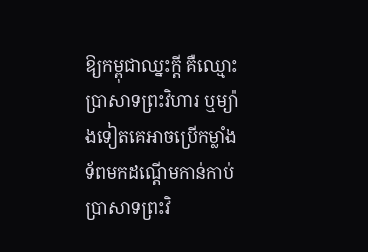ឱ្យកម្ពុជាឈ្នះក្ដី គឺឈ្មោះប្រាសាទព្រះវិហារ ឬម្យ៉ាងទៀតគេអាចប្រើកម្លាំងទ័ពមកដណ្ដើមកាន់កាប់ប្រាសាទព្រះវិ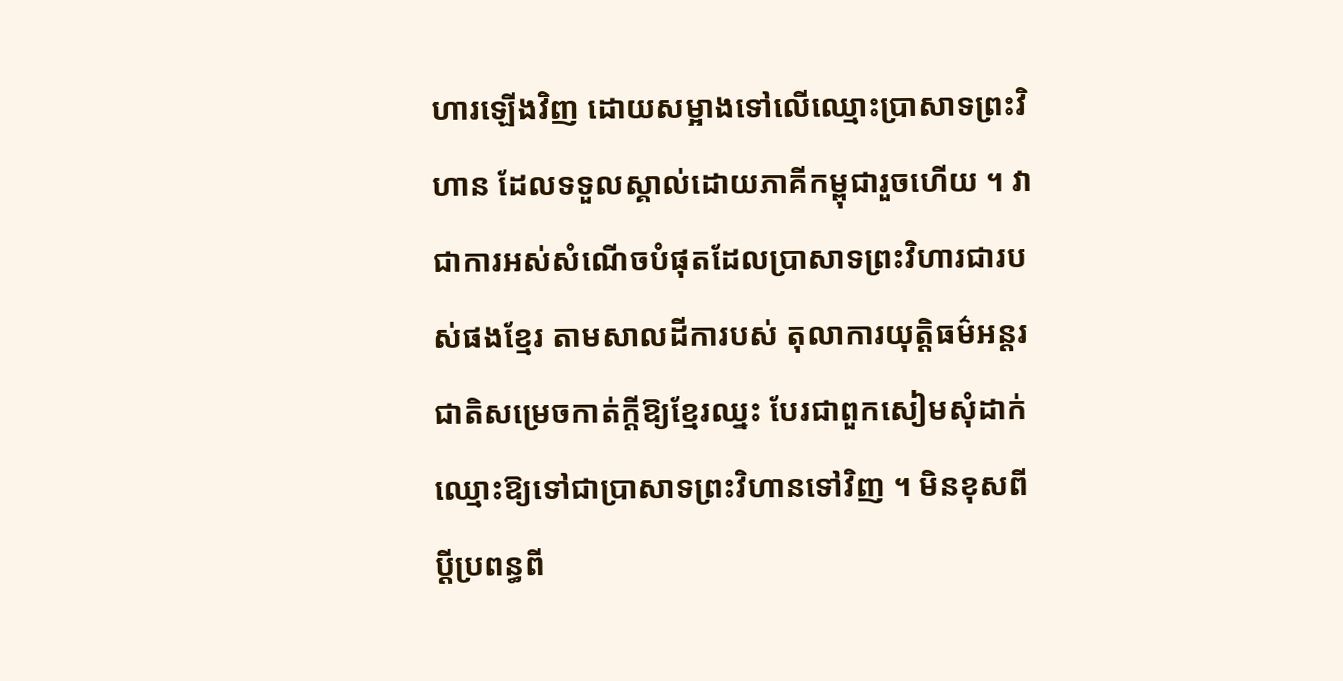ហារឡើងវិញ ដោយសម្អាងទៅលើឈ្មោះប្រាសាទព្រះវិហាន ដែលទទួលស្គាល់ដោយភាគីកម្ពុជារួចហើយ ។ វាជាការអស់សំណើចបំផុតដែលប្រាសាទព្រះវិហារជារបស់ផងខ្មែរ តាមសាលដីការបស់ តុលាការយុត្ដិធម៌អន្ដរជាតិសម្រេចកាត់ក្ដីឱ្យខ្មែរឈ្នះ បែរជាពួកសៀមសុំដាក់ឈ្មោះឱ្យទៅជាប្រាសាទព្រះវិហានទៅវិញ ។ មិនខុសពីប្ដីប្រពន្ធពី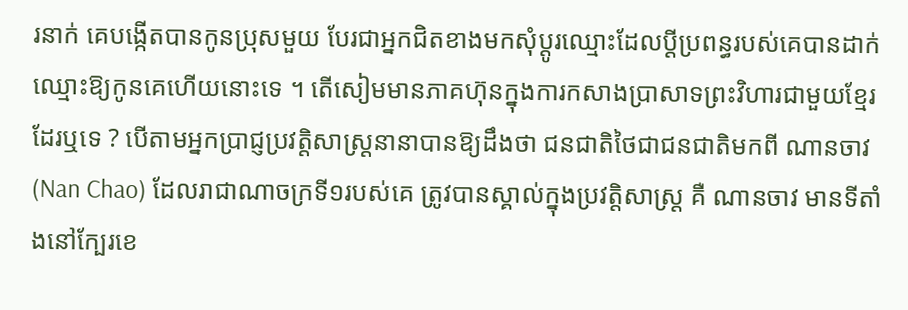រនាក់ គេបង្កើតបានកូនប្រុសមួយ បែរជាអ្នកជិតខាងមកសុំប្ដូរឈ្មោះដែលប្ដីប្រពន្ធរបស់គេបានដាក់ឈ្មោះឱ្យកូនគេហើយនោះទេ ។ តើសៀមមានភាគហ៊ុនក្នុងការកសាងប្រាសាទព្រះវិហារជាមួយខ្មែរដែរឬទេ ? បើតាមអ្នកប្រាជ្ញប្រវត្ដិសាស្ដ្រនានាបានឱ្យដឹងថា ជនជាតិថៃជាជនជាតិមកពី ណានចាវ (Nan Chao) ដែលរាជាណាចក្រទី១របស់គេ ត្រូវបានស្គាល់ក្នុងប្រវត្ដិសាស្ដ្រ គឺ ណានចាវ មានទីតាំងនៅក្បែរខេ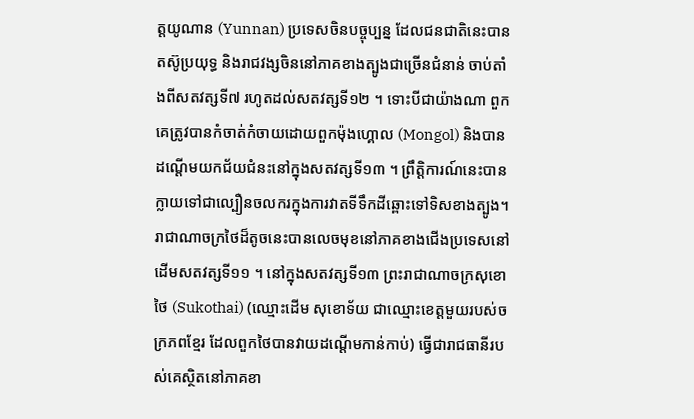ត្ដយូណាន (Yunnan) ប្រទេសចិនបច្ចុប្បន្ន ដែលជនជាតិនេះបានតស៊ូប្រយុទ្ធ និងរាជវង្សចិននៅភាគខាងត្បូងជាច្រើនជំនាន់ ចាប់តាំងពីសតវត្សទី៧ រហូតដល់សតវត្សទី១២ ។ ទោះបីជាយ៉ាងណា ពួកគេត្រូវបានកំចាត់កំចាយដោយពួកម៉ុងហ្គោល (Mongol) និងបានដណ្ដើមយកជ័យជំនះនៅក្នុងសតវត្សទី១៣ ។ ព្រឹត្ដិការណ៍នេះបានក្លាយទៅជាល្បឿនចលករក្នុងការវាតទីទឹកដីឆ្ពោះទៅទិសខាងត្បូង។ រាជាណាចក្រថៃដ៏តូចនេះបានលេចមុខនៅភាគខាងជើងប្រទេសនៅដើមសតវត្សទី១១ ។ នៅក្នុងសតវត្សទី១៣ ព្រះរាជាណាចក្រសុខោថៃ (Sukothai) (ឈ្មោះដើម សុខោទ័យ ជាឈ្មោះខេត្ដមួយរបស់ចក្រភពខ្មែរ ដែលពួកថៃបានវាយដណ្ដើមកាន់កាប់) ធ្វើជារាជធានីរបស់គេស្ថិតនៅភាគខា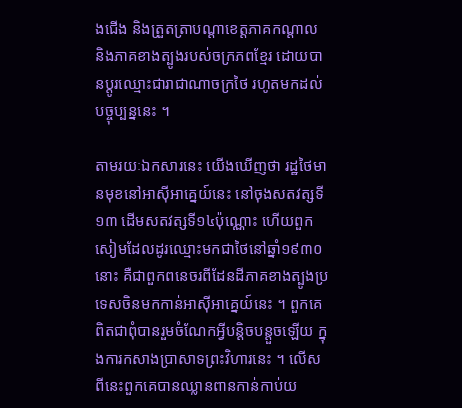ងជើង និងត្រួតត្រាបណ្ដាខេត្ដភាគកណ្ដាល និងភាគខាងត្បូងរបស់ចក្រភពខ្មែរ ដោយបានប្ដូរឈ្មោះជារាជាណាចក្រថៃ រហូតមកដល់បច្ចុប្បន្ននេះ ។

តាមរយៈឯកសារនេះ យើងឃើញថា រដ្ឋថៃមានមុខនៅអាស៊ីអាគ្នេយ៍នេះ នៅចុងសតវត្សទី១៣ ដើមសតវត្សទី១៤ប៉ុណ្ណោះ ហើយពួកសៀមដែលដូរឈ្មោះមកជាថៃនៅឆ្នាំ១៩៣០នោះ គឺជាពួកពនេចរពីដែនដីភាគខាងត្បូងប្រទេសចិនមកកាន់អាស៊ីអាគ្នេយ៍នេះ ។ ពួកគេពិតជាពុំបានរួមចំណែកអ្វីបន្ដិចបន្ដួចឡើយ ក្នុងការកសាងប្រាសាទព្រះវិហារនេះ ។ លើសពីនេះពួកគេបានឈ្លានពានកាន់កាប់យ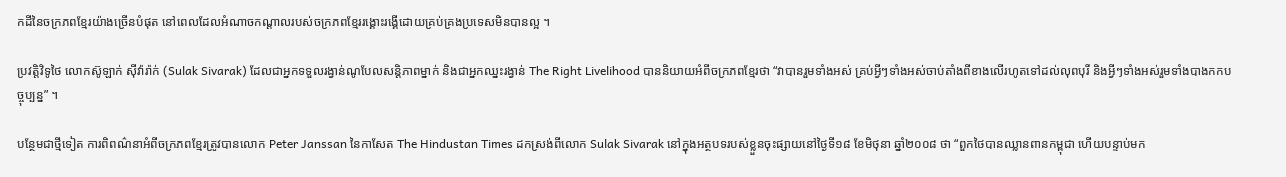កដីនៃចក្រភពខ្មែរយ៉ាងច្រើនបំផុត នៅពេលដែលអំណាចកណ្ដាលរបស់ចក្រភពខ្មែររង្គោះរង្គើដោយគ្រប់គ្រងប្រទេសមិនបានល្អ ។

ប្រវត្ដិវិទូថៃ លោកស៊ូឡាក់ ស៊ីវ៉ារ៉ាក់ (Sulak Sivarak) ដែលជាអ្នកទទួលរង្វាន់ណូបែលសន្ដិភាពម្នាក់ និងជាអ្នកឈ្នះរង្វាន់ The Right Livelihood បាននិយាយអំពីចក្រភពខ្មែរថា “វាបានរួមទាំងអស់ គ្រប់អ្វីៗទាំងអស់ចាប់តាំងពីខាងលើរហូតទៅដល់លុពបុរី និងអ្វីៗទាំងអស់រួមទាំងបាងកកបច្ចុប្បន្ន” ។

បន្ថែមជាថ្មីទៀត ការពិពណ៌នាអំពីចក្រភពខ្មែរត្រូវបានលោក Peter Janssan នៃកាសែត The Hindustan Times ដកស្រង់ពីលោក Sulak Sivarak នៅក្នុងអត្ថបទរបស់ខ្លួនចុះផ្សាយនៅថ្ងៃទី១៨ ខែមិថុនា ឆ្នាំ២០០៨ ថា “ពួកថៃបានឈ្លានពានកម្ពុជា ហើយបន្ទាប់មក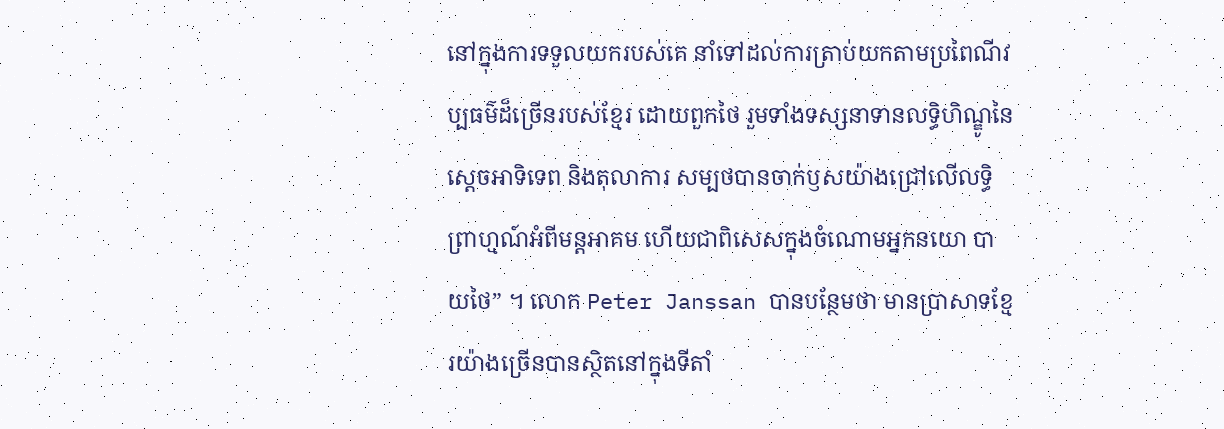នៅក្នុងការទទួលយករបស់គេ នាំទៅដល់ការត្រាប់យកតាមប្រពៃណីវប្បធម៌ដ៏ច្រើនរបស់ខ្មែរ ដោយពួកថៃ រួមទាំងទស្សនាទានលទ្ធិហិណ្ឌូនៃស្ដេចអាទិទេព និងតុលាការ សម្បថបានចាក់ឫសយ៉ាងជ្រៅលើលទ្ធិព្រាហ្មណ៍អំពីមន្ដអាគម ហើយជាពិសេសក្នុងចំណោមអ្នកនយោ បាយថៃ” ។ លោក Peter Janssan បានបន្ថែមថា មានប្រាសាទខ្មែរយ៉ាងច្រើនបានស្ថិតនៅក្នុងទីតាំ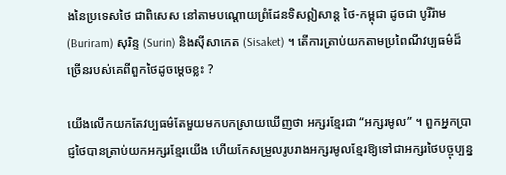ងនៃប្រទេសថៃ ជាពិសេស នៅតាមបណ្ដោយព្រំដែនទិសឦសាន្ដ ថៃ-កម្ពុជា ដូចជា បូរីរ៉ាម (Buriram) សុរិន្ទ (Surin) និងស៊ីសាកេត (Sisaket) ។ តើការត្រាប់យកតាមប្រពៃណីវប្បធម៌ដ៏ច្រើនរបស់គេពីពួកថៃដូចម្ដេចខ្លះ ?

យើងលើកយកតែវប្បធម៌តែមួយមកបកស្រាយឃើញថា អក្សរខ្មែរជា “អក្សរមូល” ។ ពួកអ្នកប្រាជ្ញថៃបានត្រាប់យកអក្សរខ្មែរយើង ហើយកែសម្រួលរូបរាងអក្សរមូលខ្មែរឱ្យទៅជាអក្សរថៃបច្ចុប្បន្ន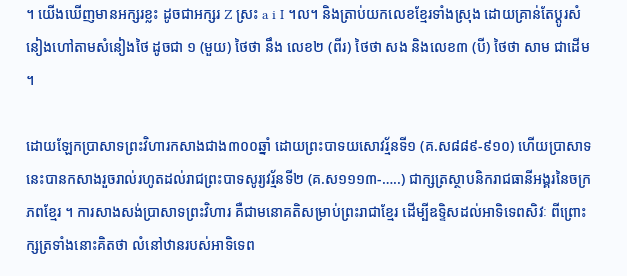។ យើងឃើញមានអក្សរខ្លះ ដូចជាអក្សរ Z ស្រះ a i I ។ល។ និងត្រាប់យកលេខខ្មែរទាំងស្រុង ដោយគ្រាន់តែប្ដូរសំនៀងហៅតាមសំនៀងថៃ ដូចជា ១ (មួយ) ថៃថា នឹង លេខ២ (ពីរ) ថៃថា សង និងលេខ៣ (បី) ថៃថា សាម ជាដើម ។

ដោយឡែកប្រាសាទព្រះវិហារកសាងជាង៣០០ឆ្នាំ ដោយព្រះបាទយសោវរ្ម័នទី១ (គ.ស៨៨៩-៩១០) ហើយប្រាសាទនេះបានកសាងរួចរាល់រហូតដល់រាជព្រះបាទសូរ្យវរ្ម័នទី២ (គ.ស១១១៣-…..) ជាក្សត្រស្ថាបនិករាជធានីអង្គរនៃចក្រភពខ្មែរ ។ ការសាងសង់ប្រាសាទព្រះវិហារ គឺជាមនោគតិសម្រាប់ព្រះរាជាខ្មែរ ដើម្បីឧទ្ទិសដល់អាទិទេពសិវៈ ពីព្រោះក្សត្រទាំងនោះគិតថា លំនៅឋានរបស់អាទិទេព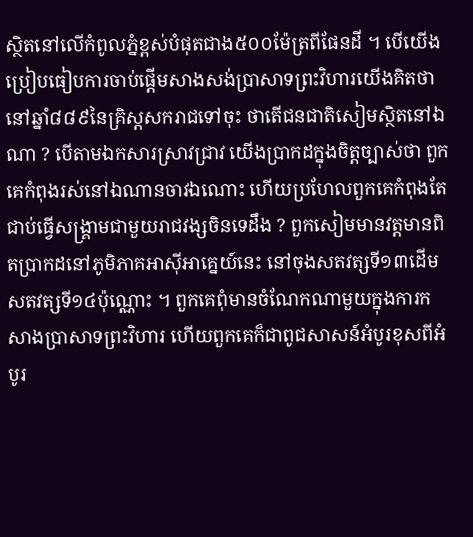ស្ថិតនៅលើកំពូលភ្នំខ្ពស់បំផុតជាង៥០០ម៉ែត្រពីផែនដី ។ បើយើងប្រៀបធៀបការចាប់ផ្ដើមសាងសង់ប្រាសាទព្រះវិហារយើងគិតថា នៅឆ្នាំ៨៨៩នៃគ្រិស្ដសករាជទៅចុះ ថាតើជនជាតិសៀមស្ថិតនៅឯណា ? បើតាមឯកសារស្រាវជ្រាវ យើងប្រាកដក្នុងចិត្ដច្បាស់ថា ពួកគេកំពុងរស់នៅឯណានចាវឯណោះ ហើយប្រហែលពួកគេកំពុងតែជាប់ធ្វើសង្គ្រាមជាមួយរាជវង្សចិនទេដឹង ? ពួកសៀមមានវត្ដមានពិតប្រាកដនៅភូមិភាគអាស៊ីអាគ្នេយ៍នេះ នៅចុងសតវត្សទី១៣ដើមសតវត្សទី១៤ប៉ុណ្ណោះ ។ ពួកគេពុំមានចំណែកណាមួយក្នុងការកសាងប្រាសាទព្រះវិហារ ហើយពួកគេក៏ជាពូជសាសន៍អំបូរខុសពីអំបូរ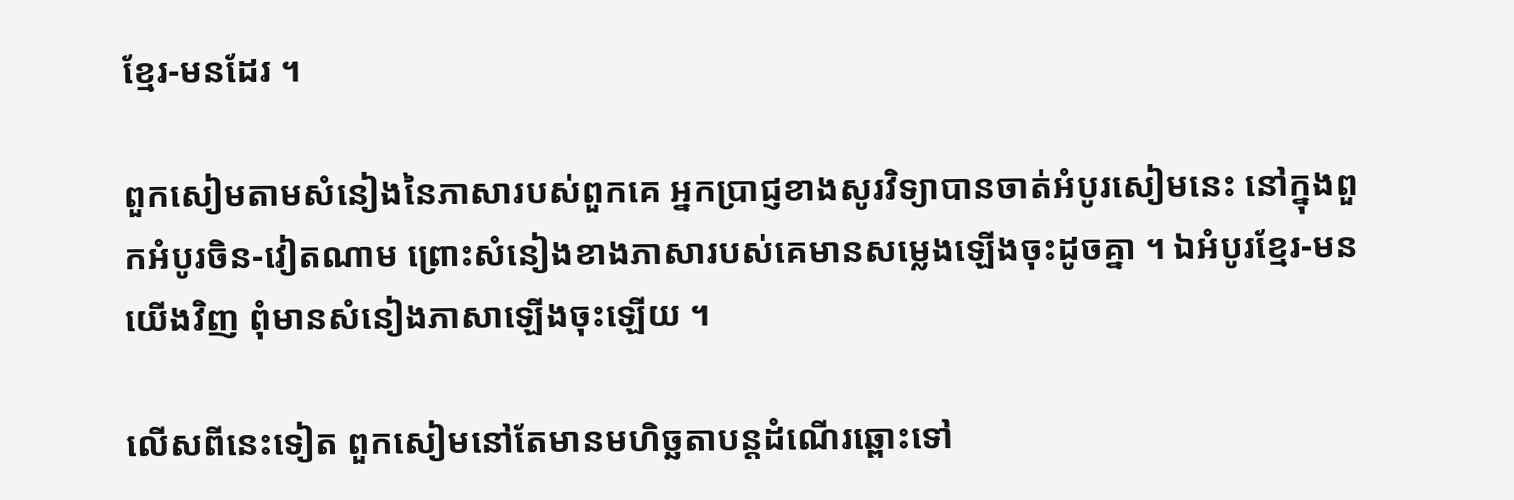ខ្មែរ-មនដែរ ។

ពួកសៀមតាមសំនៀងនៃភាសារបស់ពួកគេ អ្នកប្រាជ្ញខាងសូរវិទ្យាបានចាត់អំបូរសៀមនេះ នៅក្នុងពួកអំបូរចិន-វៀតណាម ព្រោះសំនៀងខាងភាសារបស់គេមានសម្លេងឡើងចុះដូចគ្នា ។ ឯអំបូរខ្មែរ-មនយើងវិញ ពុំមានសំនៀងភាសាឡើងចុះឡើយ ។

លើសពីនេះទៀត ពួកសៀមនៅតែមានមហិច្ឆតាបន្ដដំណើរឆ្ពោះទៅ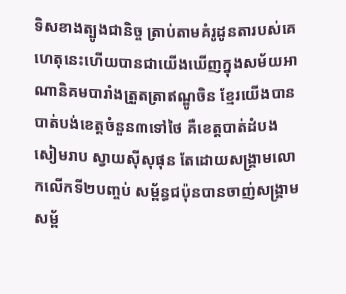ទិសខាងត្បូងជានិច្ច ត្រាប់តាមគំរូដូនតារបស់គេ ហេតុនេះហើយបានជាយើងឃើញក្នុងសម័យអាណានិគមបារាំងត្រួតត្រាឥណ្ឌូចិន ខ្មែរយើងបានបាត់បង់ខេត្ដចំនួន៣ទៅថៃ គឺខេត្ដបាត់ដំបង សៀមរាប ស្វាយស៊ីសុផុន តែដោយសង្គ្រាមលោកលើកទី២បញ្ចប់ សម្ព័ន្ធជប៉ុនបានចាញ់សង្គ្រាម សម្ព័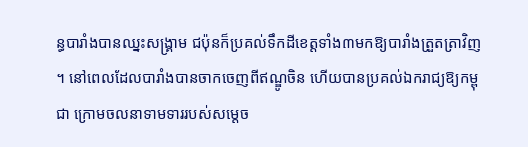ន្ធបារាំងបានឈ្នះសង្គ្រាម ជប៉ុនក៏ប្រគល់ទឹកដីខេត្ដទាំង៣មកឱ្យបារាំងត្រួតត្រាវិញ ។ នៅពេលដែលបារាំងបានចាកចេញពីឥណ្ឌូចិន ហើយបានប្រគល់ឯករាជ្យឱ្យកម្ពុជា ក្រោមចលនាទាមទាររបស់សម្ដេច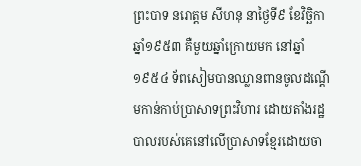ព្រះបាទ នរោត្ដម សីហនុ នាថ្ងៃទី៩ ខែវិច្ឆិកា ឆ្នាំ១៩៥៣ គឺមួយឆ្នាំក្រោយមក នៅឆ្នាំ១៩៥៤ ទ័ពសៀមបានឈ្លានពានចូលដណ្ដើមកាន់កាប់ប្រាសាទព្រះវិហារ ដោយតាំងរដ្ឋបាលរបស់គេនៅលើប្រាសាទខ្មែរដោយចា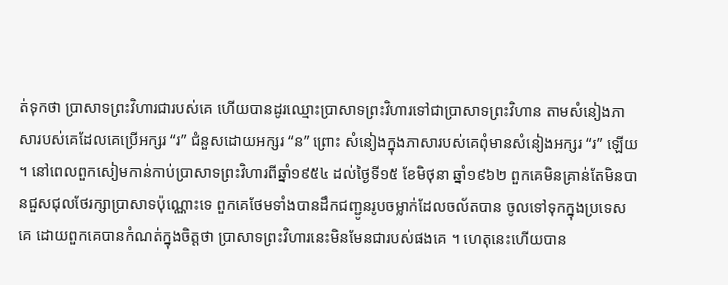ត់ទុកថា ប្រាសាទព្រះវិហារជារបស់គេ ហើយបានដូរឈ្មោះប្រាសាទព្រះវិហារទៅជាប្រាសាទព្រះវិហាន តាមសំនៀងភាសារបស់គេដែលគេប្រើអក្សរ “រ” ជំនួសដោយអក្សរ “ន” ព្រោះ សំនៀងក្នុងភាសារបស់គេពុំមានសំនៀងអក្សរ “រ” ឡើយ ។ នៅពេលពួកសៀមកាន់កាប់ប្រាសាទព្រះវិហារពីឆ្នាំ១៩៥៤ ដល់ថ្ងៃទី១៥ ខែមិថុនា ឆ្នាំ១៩៦២ ពួកគេមិនគ្រាន់តែមិនបានជួសជុលថែរក្សាប្រាសាទប៉ុណ្ណោះទេ ពួកគេថែមទាំងបានដឹកជញ្ជូនរូបចម្លាក់ដែលចល័តបាន ចូលទៅទុកក្នុងប្រទេសគេ ដោយពួកគេបានកំណត់ក្នុងចិត្ដថា ប្រាសាទព្រះវិហារនេះមិនមែនជារបស់ផងគេ ។ ហេតុនេះហើយបាន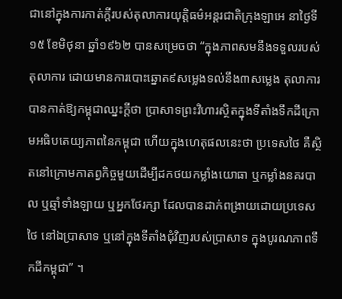ជានៅក្នុងការកាត់ក្ដីរបស់តុលាការយុត្ដិធម៌អន្ដរជាតិក្រុងឡាអេ នាថ្ងៃទី១៥ ខែមិថុនា ឆ្នាំ១៩៦២ បានសម្រេចថា “ក្នុងភាពសមនឹងទទួលរបស់តុលាការ ដោយមានការបោះឆ្នោត៩សម្លេងទល់នឹង៣សម្លេង តុលាការបានកាត់ឱ្យកម្ពុជាឈ្នះក្ដីថា ប្រាសាទព្រះវិហារស្ថិតក្នុងទីតាំងទឹកដីក្រោមអធិបតេយ្យភាពនៃកម្ពុជា ហើយក្នុងហេតុផលនេះថា ប្រទេសថៃ គឺស្ថិតនៅក្រោមកាតព្វកិច្ចមួយដើម្បីដកថយកម្លាំងយោធា ឬកម្លាំងនគរបាល ឬឆ្មាំទាំងឡាយ ឬអ្នកថែរក្សា ដែលបានដាក់ពង្រាយដោយប្រទេសថៃ នៅឯប្រាសាទ ឬនៅក្នុងទីតាំងជុំវិញរបស់ប្រាសាទ ក្នុងបូរណភាពទឹកដីកម្ពុជា” ។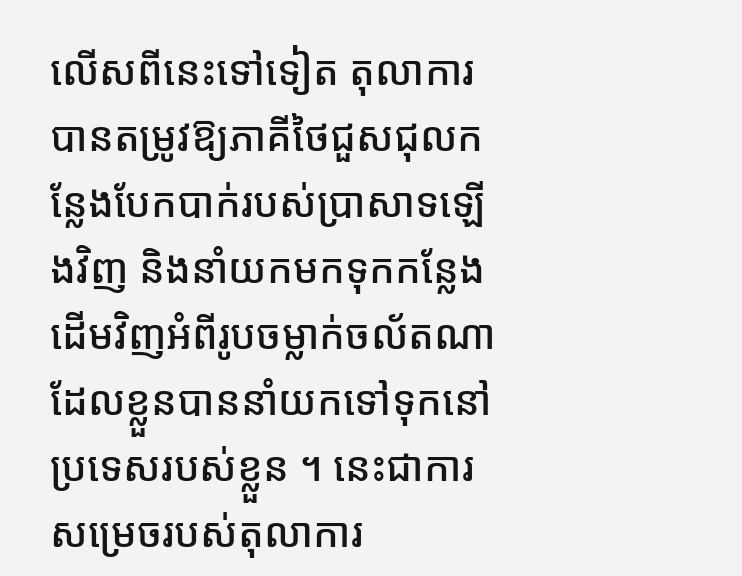លើសពីនេះទៅទៀត តុលាការបានតម្រូវឱ្យភាគីថៃជួសជុលកន្លែងបែកបាក់របស់ប្រាសាទឡើងវិញ និងនាំយកមកទុកកន្លែងដើមវិញអំពីរូបចម្លាក់ចល័តណាដែលខ្លួនបាននាំយកទៅទុកនៅប្រទេសរបស់ខ្លួន ។ នេះជាការសម្រេចរបស់តុលាការ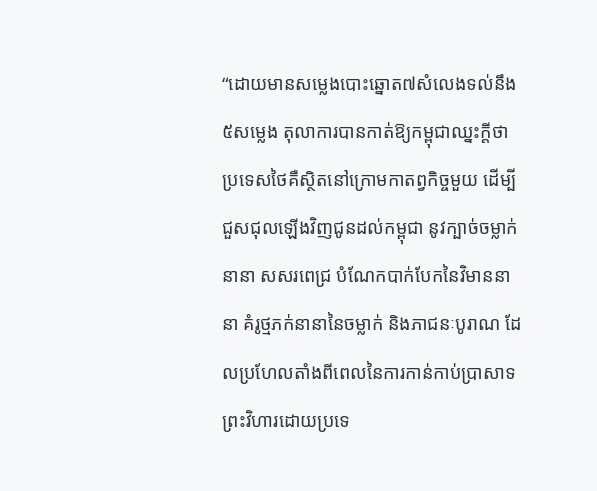“ដោយមានសម្លេងបោះឆ្នោត៧សំលេងទល់នឹង៥សម្លេង តុលាការបានកាត់ឱ្យកម្ពុជាឈ្នះក្ដីថា ប្រទេសថៃគឺស្ថិតនៅក្រោមកាតព្វកិច្ចមួយ ដើម្បីជួសជុលឡើងវិញជូនដល់កម្ពុជា នូវក្បាច់ចម្លាក់នានា សសរពេជ្រ បំណែកបាក់បែកនៃវិមាននានា គំរូថ្មភក់នានានៃចម្លាក់ និងភាជនៈបូរាណ ដែលប្រហែលតាំងពីពេលនៃការកាន់កាប់ប្រាសាទព្រះវិហារដោយប្រទេ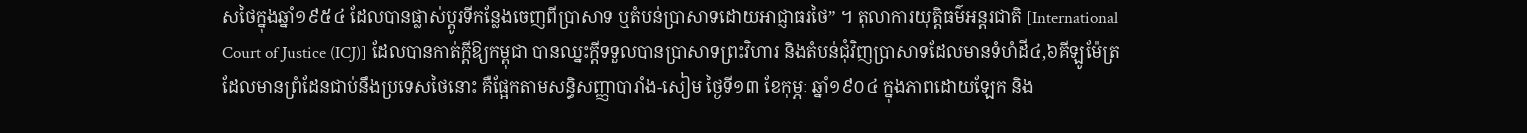សថៃក្នុងឆ្នាំ១៩៥៤ ដែលបានផ្លាស់ប្ដូរទីកន្លែងចេញពីប្រាសាទ ឬតំបន់ប្រាសាទដោយអាជ្ញាធរថៃ” ។ តុលាការយុត្ដិធម៌អន្ដរជាតិ [International Court of Justice (ICJ)] ដែលបានកាត់ក្ដីឱ្យកម្ពុជា បានឈ្នះក្ដីទទួលបានប្រាសាទព្រះវិហារ និងតំបន់ជុំវិញប្រាសាទដែលមានទំហំដី៤,៦គីឡូម៉ែត្រ ដែលមានព្រំដែនជាប់នឹងប្រទេសថៃនោះ គឺផ្អែកតាមសន្ធិសញ្ញាបារាំង-សៀម ថ្ងៃទី១៣ ខែកុម្ភៈ ឆ្នាំ១៩០៤ ក្នុងភាពដោយឡែក និង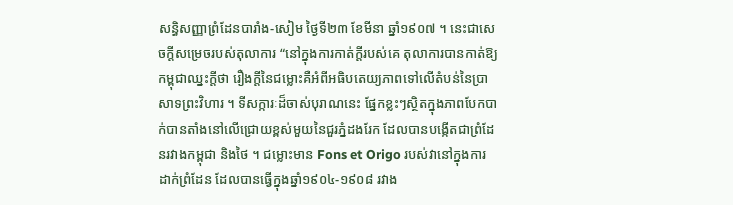សន្ធិសញ្ញាព្រំដែនបារាំង-សៀម ថ្ងៃទី២៣ ខែមីនា ឆ្នាំ១៩០៧ ។ នេះជាសេចក្ដីសម្រេចរបស់តុលាការ “នៅក្នុងការកាត់ក្ដីរបស់គេ តុលាការបានកាត់ឱ្យកម្ពុជាឈ្នះក្ដីថា រឿងក្ដីនៃជម្លោះគឺអំពីអធិបតេយ្យភាពទៅលើតំបន់នៃប្រាសាទព្រះវិហារ ។ ទីសក្ការៈដ៏ចាស់បុរាណនេះ ផ្នែកខ្លះៗស្ថិតក្នុងភាពបែកបាក់បានតាំងនៅលើជ្រោយខ្ពស់មួយនៃជួរភ្នំដងរែក ដែលបានបង្កើតជាព្រំដែនរវាងកម្ពុជា និងថៃ ។ ជម្លោះមាន Fons et Origo របស់វានៅក្នុងការដាក់ព្រំដែន ដែលបានធ្វើក្នុងឆ្នាំ១៩០៤-១៩០៨ រវាង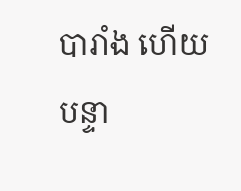បារាំង ហើយបន្ទា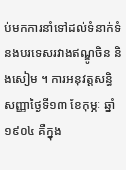ប់មកការនាំទៅដល់ទំនាក់ទំនងបរទេសរវាងឥណ្ឌូចិន និងសៀម ។ ការអនុវត្ដសន្ធិសញ្ញាថ្ងៃទី១៣ ខែកុម្ភៈ ឆ្នាំ១៩០៤ គឺក្នុង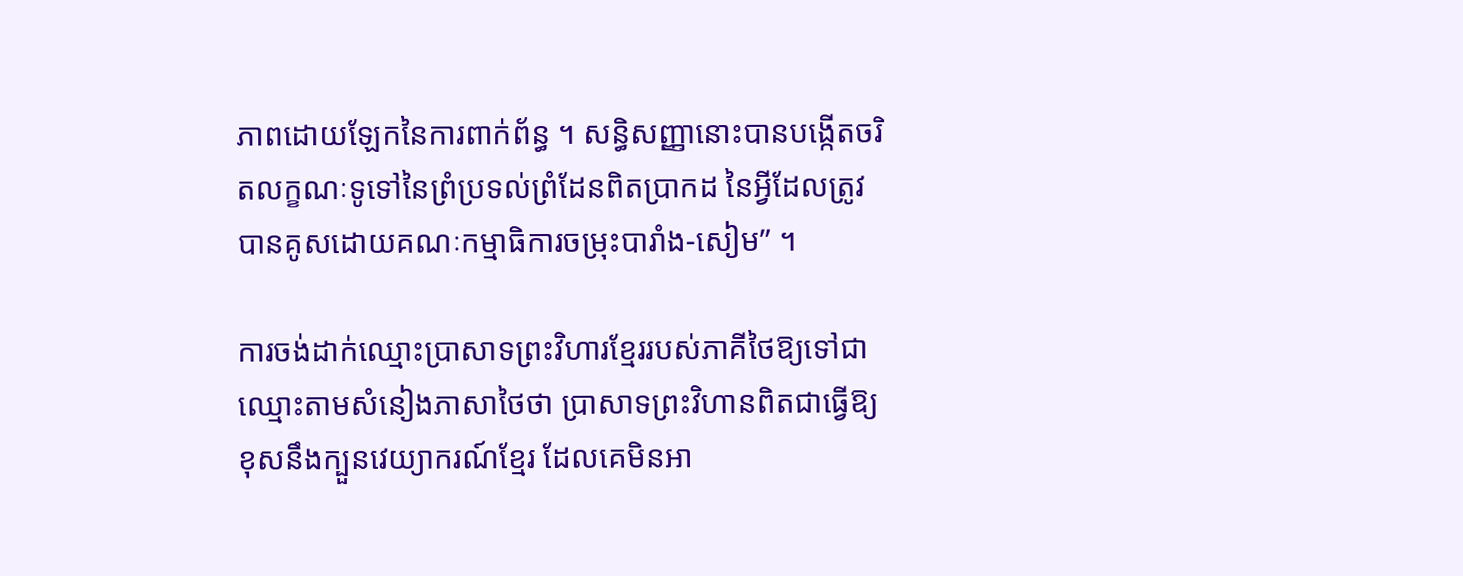ភាពដោយឡែកនៃការពាក់ព័ន្ធ ។ សន្ធិសញ្ញានោះបានបង្កើតចរិតលក្ខណៈទូទៅនៃព្រំប្រទល់ព្រំដែនពិតប្រាកដ នៃអ្វីដែលត្រូវបានគូសដោយគណៈកម្មាធិការចម្រុះបារាំង-សៀម” ។

ការចង់ដាក់ឈ្មោះប្រាសាទព្រះវិហារខ្មែររបស់ភាគីថៃឱ្យទៅជាឈ្មោះតាមសំនៀងភាសាថៃថា ប្រាសាទព្រះវិហានពិតជាធ្វើឱ្យខុសនឹងក្បួនវេយ្យាករណ៍ខ្មែរ ដែលគេមិនអា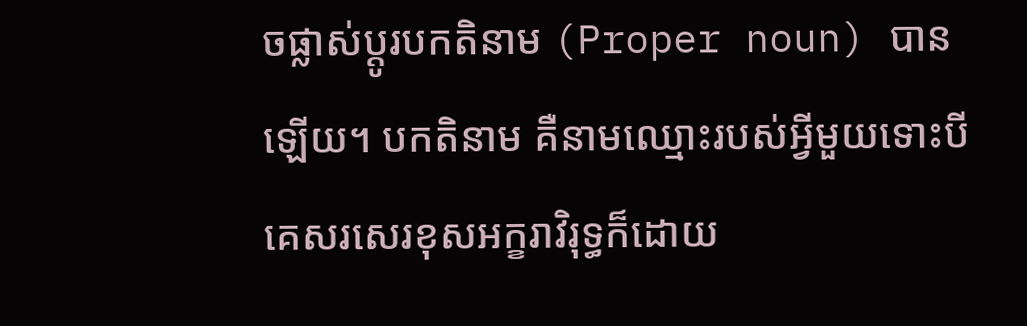ចផ្លាស់ប្ដូរបកតិនាម (Proper noun) បានឡើយ។ បកតិនាម គឺនាមឈ្មោះរបស់អ្វីមួយទោះបីគេសរសេរខុសអក្ខរាវិរុទ្ធក៏ដោយ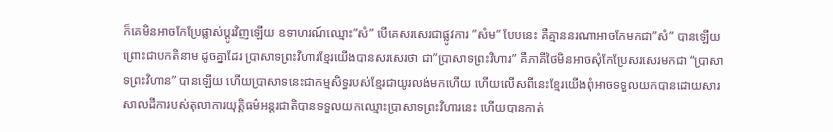ក៏គេមិនអាចកែប្រែផ្លាស់ប្ដូរវិញឡើយ ឧទាហរណ៍ឈ្មោះ”សំ” បើគេសរសេរជាផ្លូវការ ”សំម” បែបនេះ គឺគ្មាននរណាអាចកែមកជា”សំ” បានឡើយ ព្រោះជាបកតិនាម ដូចគ្នាដែរ ប្រាសាទព្រះវិហារខ្មែរយើងបានសរសេរថា ជា”ប្រាសាទព្រះវិហារ” គឺភាគីថៃមិនអាចសុំកែប្រែសរសេរមកជា “ប្រាសាទព្រះវិហាន” បានឡើយ ហើយប្រាសាទនេះជាកម្មសិទ្ធរបស់ខ្មែរជាយូរលង់មកហើយ ហើយលើសពីនេះខ្មែរយើងពុំអាចទទួលយកបានដោយសារសាលដីការបស់តុលាការយុត្ដិធម៌អន្ដរជាតិបានទទួលយកឈ្មោះប្រាសាទព្រះវិហារនេះ ហើយបានកាត់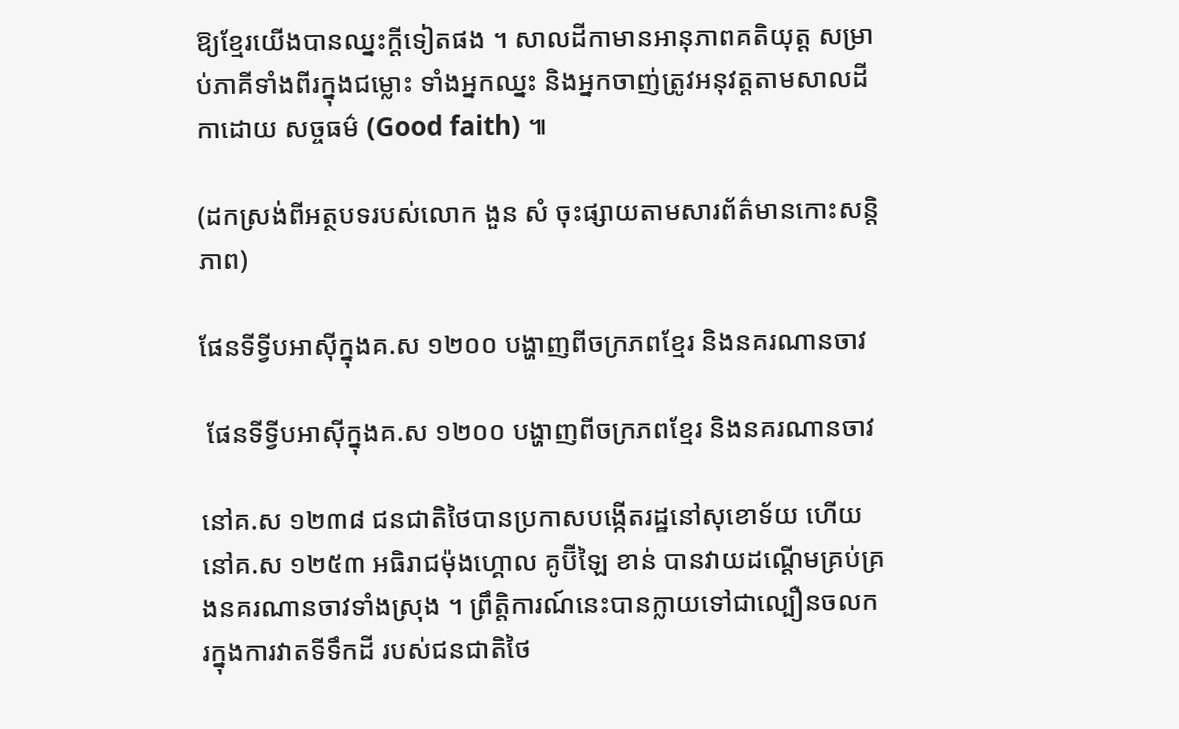ឱ្យខ្មែរយើងបានឈ្នះក្ដីទៀតផង ។ សាលដីកាមានអានុភាពគតិយុត្ដ សម្រាប់ភាគីទាំងពីរក្នុងជម្លោះ ទាំងអ្នកឈ្នះ និងអ្នកចាញ់ត្រូវអនុវត្ដតាមសាលដីកាដោយ សច្ចធម៌ (Good faith) ៕

(ដកស្រង់ពីអត្ថបទរបស់លោក ងួន សំ ចុះផ្សាយតាមសារព័ត៌មានកោះសន្តិភាព)

ផែនទីទ្វីបអាស៊ីក្នុងគ.ស ១២០០ បង្ហាញពីចក្រភពខ្មែរ និងនគរណានចាវ

 ផែនទីទ្វីបអាស៊ីក្នុងគ.ស ១២០០ បង្ហាញពីចក្រភពខ្មែរ និងនគរណានចាវ

នៅគ.ស ១២៣៨ ជនជាតិថៃបានប្រកាសបង្កើតរដ្ឋនៅសុខោទ័យ ហើយនៅគ.ស ១២៥៣ អធិរាជម៉ុងហ្គោល គូប៊ីឡៃ ខាន់ បានវាយដណ្ដើមគ្រប់គ្រងនគរណានចាវទាំងស្រុង ។ ព្រឹត្ដិការណ៍នេះបានក្លាយទៅជាល្បឿនចលករក្នុងការវាតទីទឹកដី របស់ជនជាតិថៃ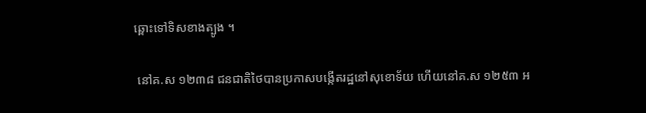ឆ្ពោះទៅទិសខាងត្បូង ។

 នៅគ.ស ១២៣៨ ជនជាតិថៃបានប្រកាសបង្កើតរដ្ឋនៅសុខោទ័យ ហើយនៅគ.ស ១២៥៣ អ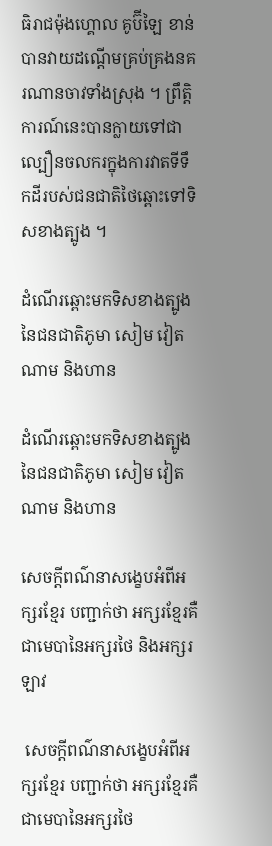ធិរាជម៉ុងហ្គោល គូប៊ីឡៃ ខាន់ បានវាយដណ្ដើមគ្រប់គ្រងនគរណានចាវទាំងស្រុង ។ ព្រឹត្ដិការណ៍នេះបានក្លាយទៅជាល្បឿនចលករក្នុងការវាតទីទឹកដីរបស់ជនជាតិថៃឆ្ពោះទៅទិសខាងត្បូង ។

ដំណើរឆ្ពោះមកទិសខាងត្បូងនៃជនជាតិភូមា សៀម វៀតណាម និងហាន

ដំណើរឆ្ពោះមកទិសខាងត្បូងនៃជនជាតិភូមា សៀម វៀតណាម និងហាន

សេចក្ដីពណ៌នាសង្ខេបអំពីអក្សរខ្មែរ បញ្ជាក់ថា អក្សរខ្មែរគឺជាមេបានៃអក្សរថៃ និងអក្សរឡាវ

 សេចក្ដីពណ៌នាសង្ខេបអំពីអក្សរខ្មែរ បញ្ជាក់ថា អក្សរខ្មែរគឺជាមេបានៃអក្សរថៃ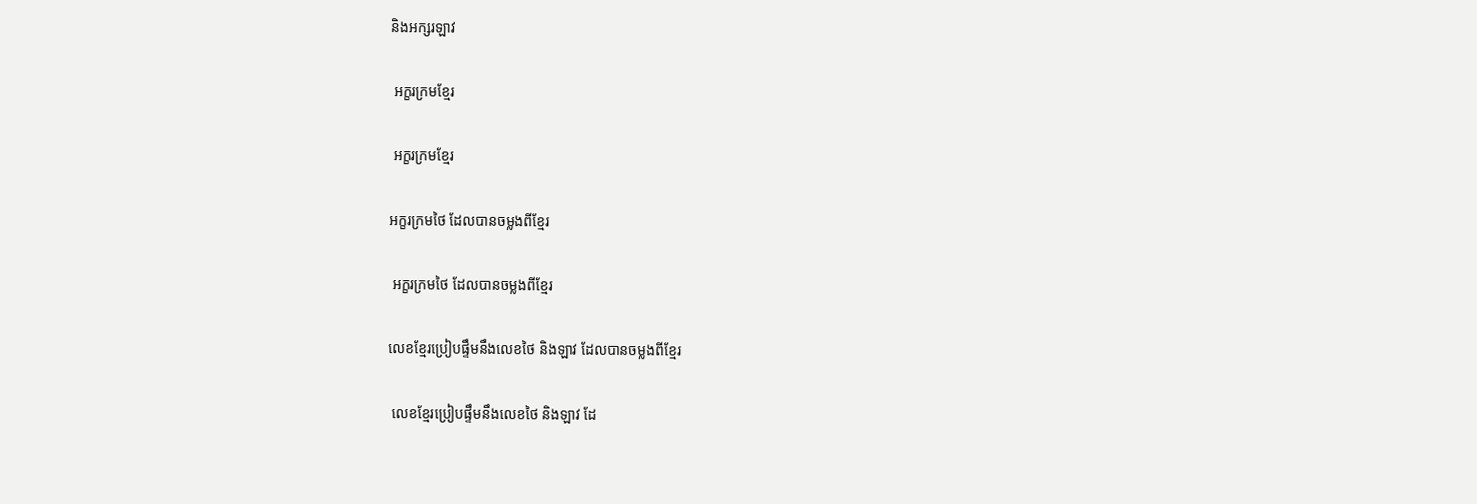និងអក្សរឡាវ

 អក្ខរក្រមខ្មែរ

 អក្ខរក្រមខ្មែរ

អក្ខរក្រមថៃ ដែលបានចម្លងពីខ្មែរ

 អក្ខរក្រមថៃ ដែលបានចម្លងពីខ្មែរ

លេខខ្មែរប្រៀបផ្ទឹមនឹងលេខថៃ និងឡាវ ដែលបានចម្លងពីខ្មែរ

 លេខខ្មែរប្រៀបផ្ទឹមនឹងលេខថៃ និងឡាវ ដែ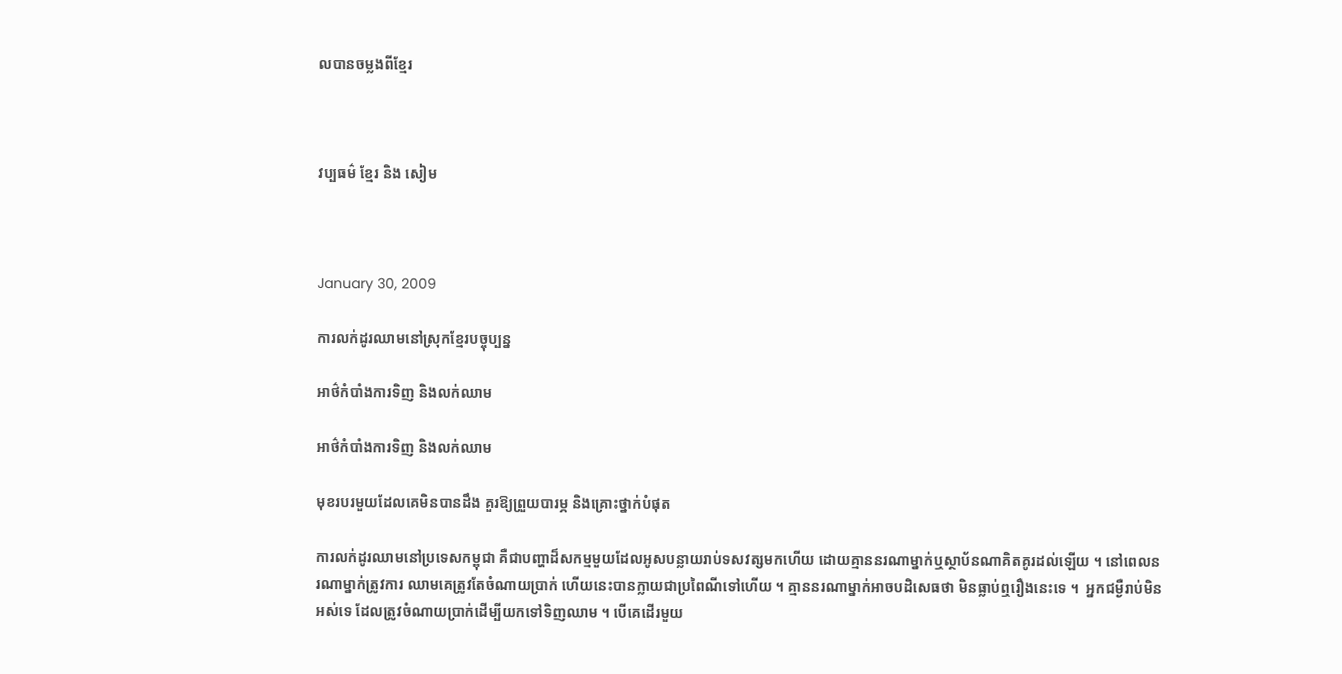លបានចម្លងពីខ្មែរ



វប្បធម៌ ខ្មែរ និង សៀម



January 30, 2009

ការលក់ដូរឈាមនៅស្រុកខ្មែរបច្ចុប្បន្ន

អាថ៌កំបាំងការទិញ និងលក់ឈាម

អាថ៌កំបាំងការទិញ និងលក់ឈាម

មុខរបរមួយដែលគេមិនបានដឹង គួរឱ្យព្រួយបារម្ភ និងគ្រោះថ្នាក់បំផុត

ការលក់ដូរឈាមនៅប្រទេសកម្ពុជា គឺជាបញ្ហាដ៏សកម្មមួយដែលអូសបន្លាយរាប់ទសវត្សមកហើយ ដោយគ្មាននរណាម្នាក់ឬស្ថាប័នណាគិតគូរដល់ឡើយ ។ នៅពេលនរណាម្នាក់ត្រូវការ ឈាមគេត្រូវតែចំណាយប្រាក់ ហើយនេះបានក្លាយជាប្រពៃណីទៅហើយ ។ គ្មាននរណាម្នាក់អាចបដិសេធថា មិនធ្លាប់ឮរឿងនេះទេ ។  អ្នកជម្ងឺរាប់មិនអស់ទេ ដែលត្រូវចំណាយប្រាក់ដើម្បីយកទៅទិញឈាម ។ បើគេដើរមួយ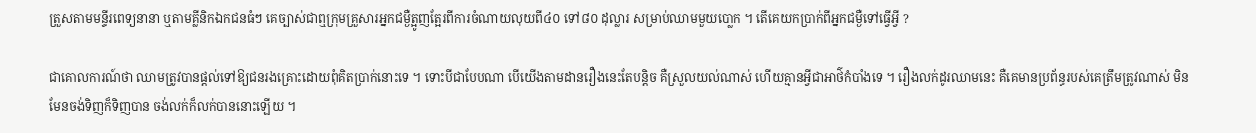ត្រួសតាមមន្ទីរពេទ្យនានា ឬតាមគ្លីនិកឯកជនធំៗ គេច្បាស់ជាឮក្រុមគ្រួសារអ្នកជម្ងឺត្អូញត្អែរពីការចំណាយលុយពី៤០ ទៅ៨០ ដុល្លារ សម្រាប់ឈាមមួយបោ្លក ។ តើគេយកប្រាក់ពីអ្នកជម្ងឺទៅធ្វើអ្វី ?

ជាគោលការណ៍ថា ឈាមត្រូវបានផ្ដល់ទៅឱ្យជនរងគ្រោះដោយពុំគិតប្រាក់នោះទេ ។ ទោះបីជាបែបណា បើយើងតាមដានរឿងនេះតែបន្ដិច គឺស្រួលយល់ណាស់ ហើយគ្មានអ្វីជាអាថ៌កំបាំងទេ ។ រឿងលក់ដូរឈាមនេះ គឺគេមានប្រព័ន្ធរបស់គេត្រឹមត្រូវណាស់ មិនមែនចង់ទិញក៏ទិញបាន ចង់លក់ក៏លក់បាននោះឡើយ ។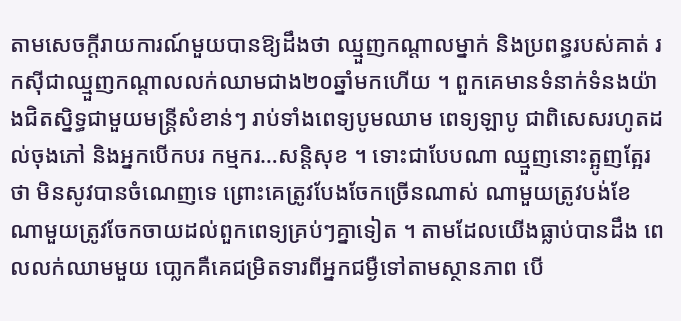តាមសេចក្ដីរាយការណ៍មួយបានឱ្យដឹងថា ឈ្មួញកណ្ដាលម្នាក់ និងប្រពន្ធរបស់គាត់ រកស៊ីជាឈ្មួញកណ្ដាលលក់ឈាមជាង២០ឆ្នាំមកហើយ ។ ពួកគេមានទំនាក់ទំនងយ៉ាងជិតស្និទ្ធជាមួយមន្ដ្រីសំខាន់ៗ រាប់ទាំងពេទ្យបូមឈាម ពេទ្យឡាបូ ជាពិសេសរហូតដល់ចុងភៅ និងអ្នកបើកបរ កម្មករ…សន្ដិសុខ ។ ទោះជាបែបណា ឈ្មួញនោះត្អូញត្អែរថា មិនសូវបានចំណេញទេ ព្រោះគេត្រូវបែងចែកច្រើនណាស់ ណាមួយត្រូវបង់ខែ ណាមួយត្រូវចែកចាយដល់ពួកពេទ្យគ្រប់ៗគ្នាទៀត ។ តាមដែលយើងធ្លាប់បានដឹង ពេលលក់ឈាមមួយ បោ្លកគឺគេជម្រិតទារពីអ្នកជម្ងឺទៅតាមស្ថានភាព បើ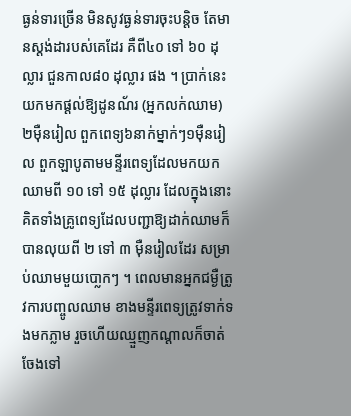ធ្ងន់ទារច្រើន មិនសូវធ្ងន់ទារចុះបន្ដិច តែមានស្ដង់ដារបស់គេដែរ គឺពី៤០ ទៅ ៦០ ដុល្លារ ជួនកាល៨០ ដុល្លារ ផង ។ ប្រាក់នេះយកមកផ្ដល់ឱ្យដូនណ័រ (អ្នកលក់ឈាម) ២ម៉ឺនរៀល ពួកពេទ្យ៦នាក់ម្នាក់ៗ១ម៉ឺនរៀល ពួកឡាបូតាមមន្ទីរពេទ្យដែលមកយកឈាមពី ១០ ទៅ ១៥ ដុល្លារ ដែលក្នុងនោះគិតទាំងគ្រូពេទ្យដែលបញ្ជាឱ្យដាក់ឈាមក៏បានលុយពី ២ ទៅ ៣ ម៉ឺនរៀលដែរ សម្រាប់ឈាមមួយបោ្លកៗ ។ ពេលមានអ្នកជម្ងឺត្រូវការបញ្ចូលឈាម ខាងមន្ទីរពេទ្យត្រូវទាក់ទងមកភ្លាម រួចហើយឈ្មួញកណ្ដាលក៏ចាត់ចែងទៅ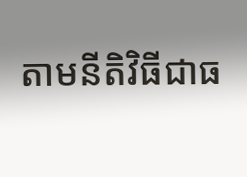តាមនីតិវិធីជាធ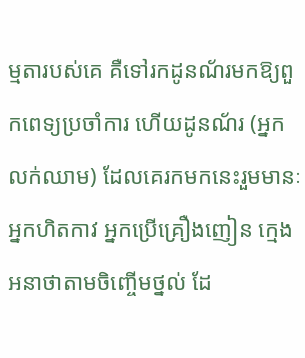ម្មតារបស់គេ គឺទៅរកដូនណ័រមកឱ្យពួកពេទ្យប្រចាំការ ហើយដូនណ័រ (អ្នកលក់ឈាម) ដែលគេរកមកនេះរួមមានៈ អ្នកហិតកាវ អ្នកប្រើគ្រឿងញៀន ក្មេងអនាថាតាមចិញ្ចើមថ្នល់ ដែ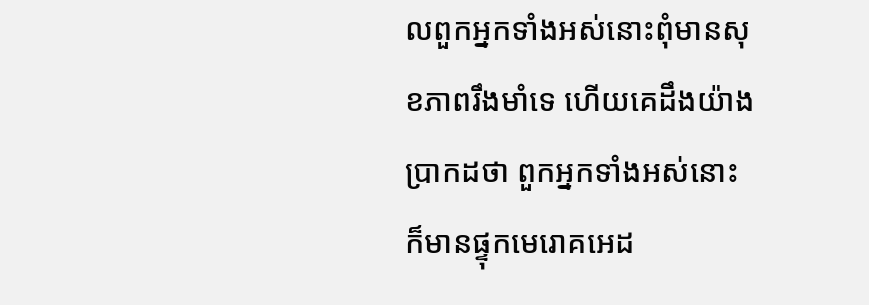លពួកអ្នកទាំងអស់នោះពុំមានសុខភាពរឹងមាំទេ ហើយគេដឹងយ៉ាងប្រាកដថា ពួកអ្នកទាំងអស់នោះ ក៏មានផ្ទុកមេរោគអេដ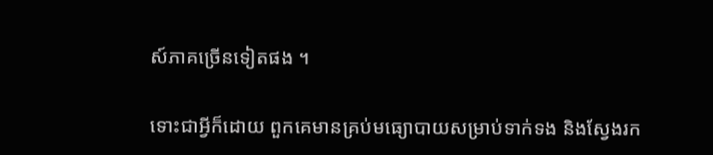ស៍ភាគច្រើនទៀតផង ។

ទោះជាអ្វីក៏ដោយ ពួកគេមានគ្រប់មធ្យោបាយសម្រាប់ទាក់ទង និងស្វែងរក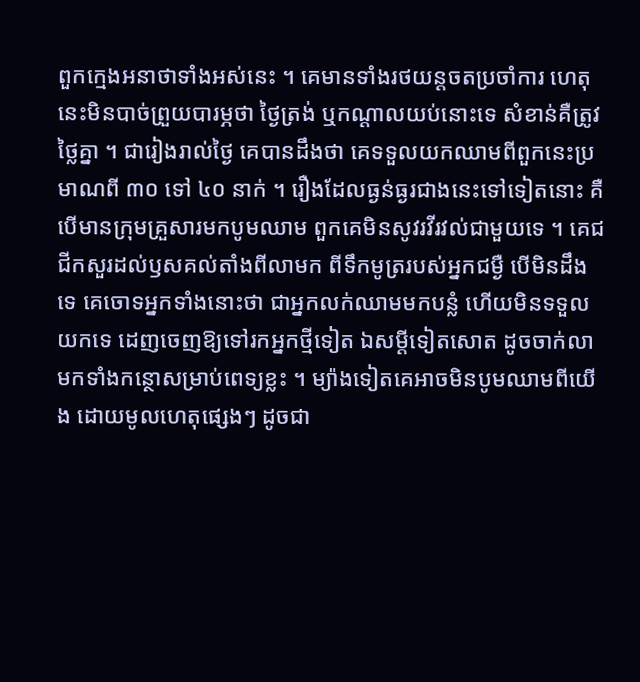ពួកក្មេងអនាថាទាំងអស់នេះ ។ គេមានទាំងរថយន្ដចតប្រចាំការ ហេតុនេះមិនបាច់ព្រួយបារម្ភថា ថ្ងៃត្រង់ ឬកណ្ដាលយប់នោះទេ សំខាន់គឺត្រូវថ្លៃគ្នា ។ ជារៀងរាល់ថ្ងៃ គេបានដឹងថា គេទទួលយកឈាមពីពួកនេះប្រមាណពី ៣០ ទៅ ៤០ នាក់ ។ រឿងដែលធ្ងន់ធ្ងរជាងនេះទៅទៀតនោះ គឺបើមានក្រុមគ្រួសារមកបូមឈាម ពួកគេមិនសូវរវីរវល់ជាមួយទេ ។ គេជជីកសួរដល់ឫសគល់តាំងពីលាមក ពីទឹកមូត្ររបស់អ្នកជម្ងឺ បើមិនដឹងទេ គេចោទអ្នកទាំងនោះថា ជាអ្នកលក់ឈាមមកបន្លំ ហើយមិនទទួលយកទេ ដេញចេញឱ្យទៅរកអ្នកថ្មីទៀត ឯសម្ដីទៀតសោត ដូចចាក់លាមកទាំងកន្ថោសម្រាប់ពេទ្យខ្លះ ។ ម្យ៉ាងទៀតគេអាចមិនបូមឈាមពីយើង ដោយមូលហេតុផ្សេងៗ ដូចជា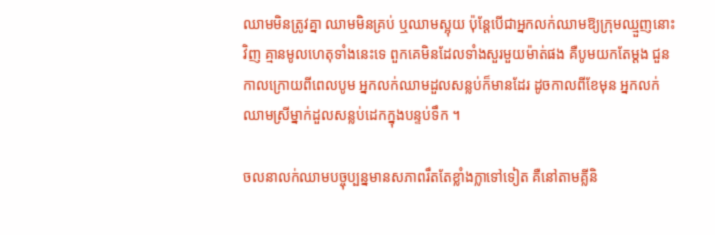ឈាមមិនត្រូវគ្នា ឈាមមិនគ្រប់ ឬឈាមស្អុយ ប៉ុន្ដែបើជាអ្នកលក់ឈាមឱ្យក្រុមឈ្មួញនោះវិញ គ្មានមូលហេតុទាំងនេះទេ ពួកគេមិនដែលទាំងសួរមួយម៉ាត់ផង គឺបូមយកតែម្ដង ជួនកាលក្រោយពីពេលបូម អ្នកលក់ឈាមដួលសន្លប់ក៏មានដែរ ដូចកាលពីខែមុន អ្នកលក់ឈាមស្រីម្នាក់ដួលសន្លប់ដេកក្នុងបន្ទប់ទឹក ។

ចលនាលក់ឈាមបច្ចុប្បន្នមានសភាពរឹតតែខ្លាំងក្លាទៅទៀត គឺនៅតាមគ្លីនិ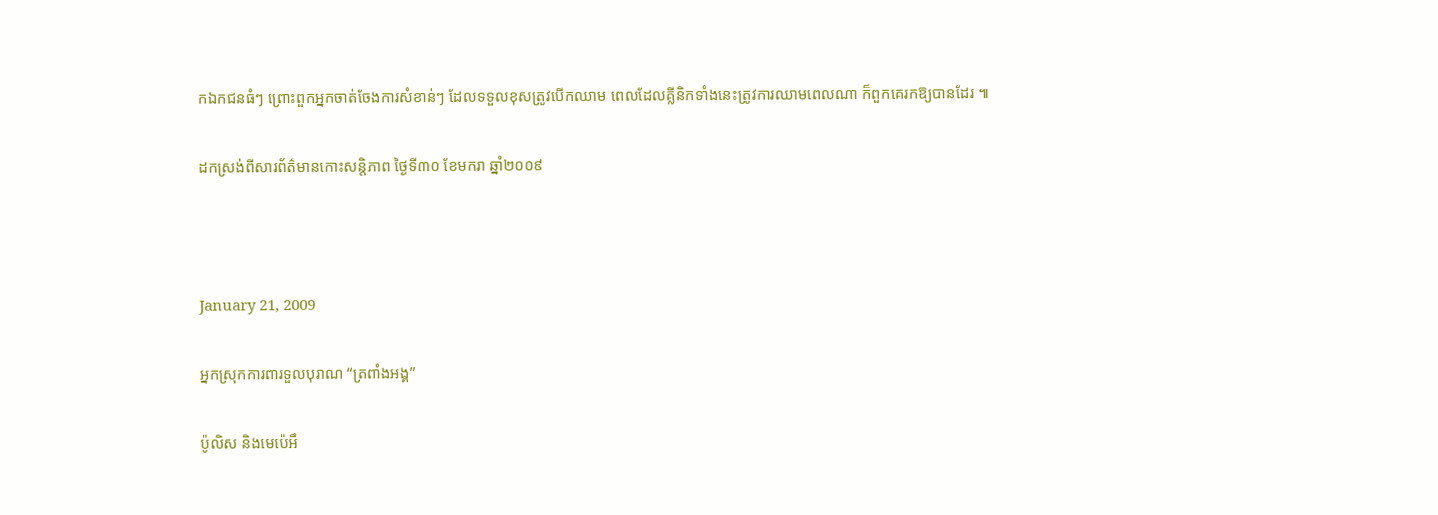កឯកជនធំៗ ព្រោះពួកអ្នកចាត់ចែងការសំខាន់ៗ ដែលទទួលខុសត្រូវបើកឈាម ពេលដែលគ្លីនិកទាំងនេះត្រូវការឈាមពេលណា ក៏ពួកគេរកឱ្យបានដែរ ៕

ដកស្រង់ពីសារព័ត៌មានកោះសន្តិភាព ថ្ងៃទី៣០ ខែមករា ឆ្នាំ២០០៩



January 21, 2009

អ្នកស្រុកការពារទួលបុរាណ “ត្រពាំងអង្គ”

ប៉ូលិស និងមេប៉េអឹ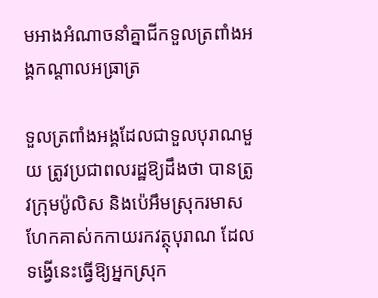មអាងអំណាចនាំគ្នាជីកទួលត្រពាំងអង្គកណ្ដាលអធ្រាត្រ

ទួលត្រពាំងអង្គដែលជាទួលបុរាណមួយ ត្រូវប្រជាពលរដ្ឋឱ្យដឹងថា បានត្រូវក្រុមប៉ូលិស និងប៉េអឹមស្រុករមាសហែកគាស់កកាយរកវត្ថុបុរាណ ដែលទង្វើនេះធ្វើឱ្យអ្នកស្រុក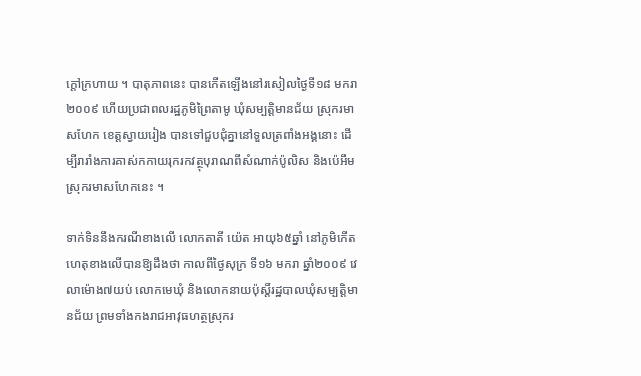ក្ដៅក្រហាយ ។ បាតុភាពនេះ បានកើតឡើងនៅរសៀលថ្ងៃទី១៨ មករា ២០០៩ ហើយប្រជាពលរដ្ឋភូមិព្រៃតាមូ ឃុំសម្បត្ដិមានជ័យ ស្រុករមាសហែក ខេត្ដស្វាយរៀង បានទៅជួបជុំគ្នានៅទួលត្រពាំងអង្គនោះ ដើម្បីរារាំងការគាស់កកាយរុករកវត្ថុបុរាណពីសំណាក់ប៉ូលិស និងប៉េអឹមស្រុករមាសហែកនេះ ។

ទាក់ទិននឹងករណីខាងលើ លោកតាតី យ៉េត អាយុ៦៥ឆ្នាំ នៅភូមិកើតហេតុខាងលើបានឱ្យដឹងថា កាលពីថ្ងៃសុក្រ ទី១៦ មករា ឆ្នាំ២០០៩ វេលាម៉ោង៧យប់ លោកមេឃុំ និងលោកនាយប៉ុសិ៍្ដរដ្ឋបាលឃុំសម្បត្ដិមានជ័យ ព្រមទាំងកងរាជអាវុធហត្ថស្រុករ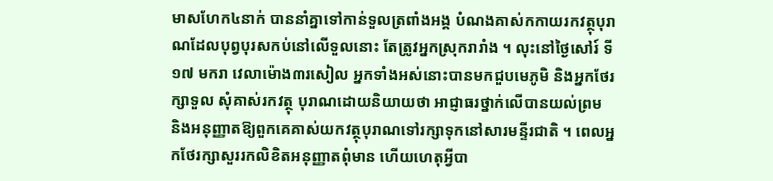មាសហែក៤នាក់ បាននាំគ្នាទៅកាន់ទួលត្រពាំងអង្គ បំណងគាស់កកាយរកវត្ថុបុរាណដែលបុព្វបុរសកប់នៅលើទួលនោះ តែត្រូវអ្នកស្រុករារាំង ។ លុះនៅថ្ងៃសៅរ៍ ទី១៧ មករា វេលាម៉ោង៣រសៀល អ្នកទាំងអស់នោះបានមកជួបមេភូមិ និងអ្នកថែរក្សាទួល សុំគាស់រកវត្ថុ បុរាណដោយនិយាយថា អាជ្ញាធរថ្នាក់លើបានយល់ព្រម និងអនុញ្ញាតឱ្យពួកគេគាស់យកវត្ថុបុរាណទៅរក្សាទុកនៅសារមន្ទីរជាតិ ។ ពេលអ្នកថែរក្សាសួររកលិខិតអនុញ្ញាតពុំមាន ហើយហេតុអ្វីបា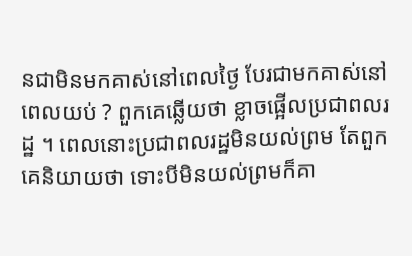នជាមិនមកគាស់នៅពេលថ្ងៃ បែរជាមកគាស់នៅពេលយប់ ? ពួកគេឆ្លើយថា ខ្លាចផ្អើលប្រជាពលរដ្ឋ ។ ពេលនោះប្រជាពលរដ្ឋមិនយល់ព្រម តែពួកគេនិយាយថា ទោះបីមិនយល់ព្រមក៏គា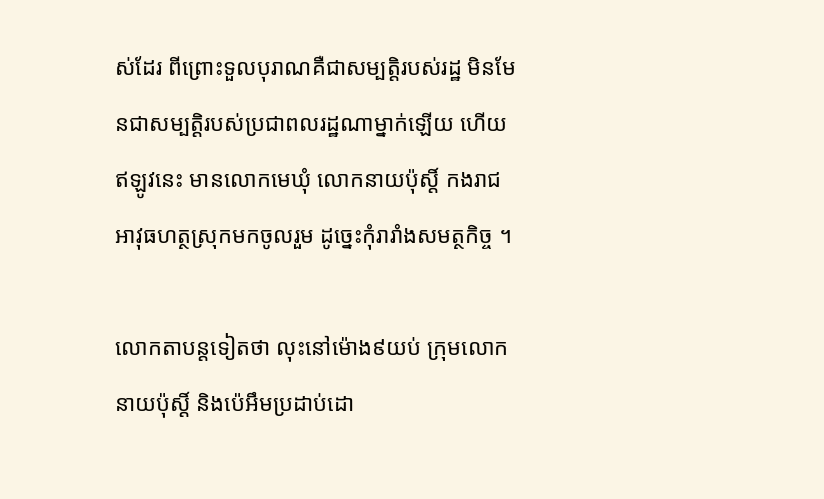ស់ដែរ ពីព្រោះទួលបុរាណគឺជាសម្បត្ដិរបស់រដ្ឋ មិនមែនជាសម្បត្ដិរបស់ប្រជាពលរដ្ឋណាម្នាក់ឡើយ ហើយឥឡូវនេះ មានលោកមេឃុំ លោកនាយប៉ុសិ៍្ដ កងរាជអាវុធហត្ថស្រុកមកចូលរួម ដូច្នេះកុំរារាំងសមត្ថកិច្ច ។

លោកតាបន្ដទៀតថា លុះនៅម៉ោង៩យប់ ក្រុមលោកនាយប៉ុសិ៍្ដ និងប៉េអឹមប្រដាប់ដោ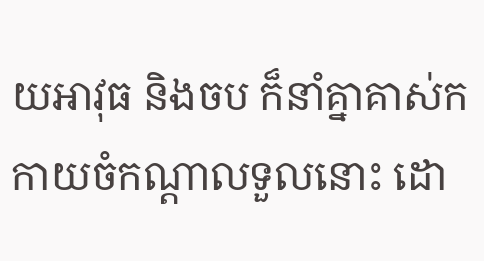យអាវុធ និងចប ក៏នាំគ្នាគាស់កកាយចំកណ្ដាលទួលនោះ ដោ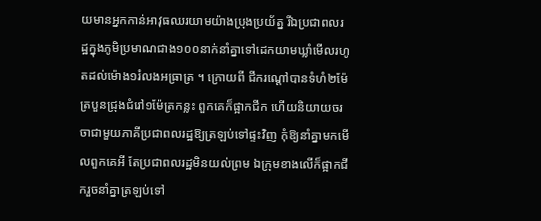យមានអ្នកកាន់អាវុធឈរយាមយ៉ាងប្រុងប្រយ័ត្ន រីឯប្រជាពលរដ្ឋក្នុងភូមិប្រមាណជាង១០០នាក់នាំគ្នាទៅដេកយាមឃ្លាំមើលរហូតដល់ម៉ោង១រំលងអធ្រាត្រ ។ ក្រោយពី ជីករណ្ដៅបានទំហំ២ម៉ែត្របួនជ្រុងជំរៅ១ម៉ែត្រកន្លះ ពួកគេក៏ផ្អាកជីក ហើយនិយាយចរចាជាមួយភាគីប្រជាពលរដ្ឋឱ្យត្រឡប់ទៅផ្ទះវិញ កុំឱ្យនាំគ្នាមកមើលពួកគេអី តែប្រជាពលរដ្ឋមិនយល់ព្រម ឯក្រុមខាងលើក៏ផ្អាកជីករួចនាំគ្នាត្រឡប់ទៅ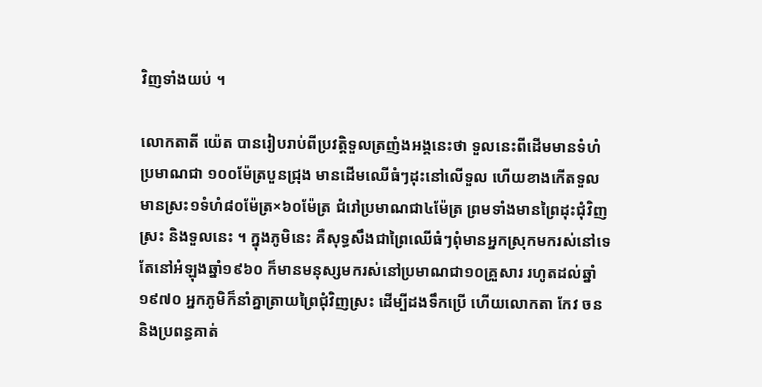វិញទាំងយប់ ។

លោកតាតី យ៉េត បានរៀបរាប់ពីប្រវត្ដិទួលត្រញំងអង្គនេះថា ទួលនេះពីដើមមានទំហំប្រមាណជា ១០០ម៉ែត្របួនជ្រុង មានដើមឈើធំៗដុះនៅលើទួល ហើយខាងកើតទួល មានស្រះ១ទំហំ៨០ម៉ែត្រ×៦០ម៉ែត្រ ជំរៅប្រមាណជា៤ម៉ែត្រ ព្រមទាំងមានព្រៃដុះជុំវិញស្រះ និងទួលនេះ ។ ក្នុងភូមិនេះ គឺសុទ្ធសឹងជាព្រៃឈើធំៗពុំមានអ្នកស្រុកមករស់នៅទេ តែនៅអំឡុងឆ្នាំ១៩៦០ ក៏មានមនុស្សមករស់នៅប្រមាណជា១០គ្រួសារ រហូតដល់ឆ្នាំ១៩៧០ អ្នកភូមិក៏នាំគ្នាត្រាយព្រៃជុំវិញស្រះ ដើម្បីដងទឹកប្រើ ហើយលោកតា កែវ ចន និងប្រពន្ធគាត់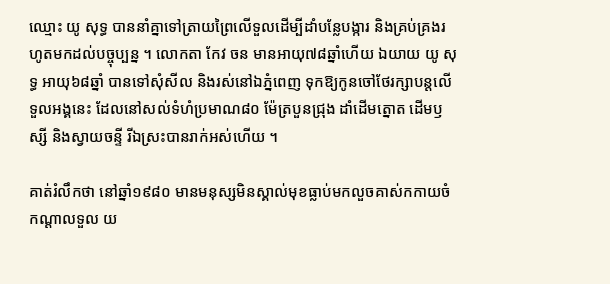ឈ្មោះ យូ សុទ្ធ បាននាំគ្នាទៅត្រាយព្រៃលើទួលដើម្បីដាំបន្លែបង្ការ និងគ្រប់គ្រងរហូតមកដល់បច្ចុប្បន្ន ។ លោកតា កែវ ចន មានអាយុ៧៨ឆ្នាំហើយ ឯយាយ យូ សុទ្ធ អាយុ៦៨ឆ្នាំ បានទៅសុំសីល និងរស់នៅឯភ្នំពេញ ទុកឱ្យកូនចៅថែរក្សាបន្ដលើទួលអង្គនេះ ដែលនៅសល់ទំហំប្រមាណ៨០ ម៉ែត្របួនជ្រុង ដាំដើមត្នោត ដើមឫស្សី និងស្វាយចន្ទី រីឯស្រះបានរាក់អស់ហើយ ។

គាត់រំលឹកថា នៅឆ្នាំ១៩៨០ មានមនុស្សមិនស្គាល់មុខធ្លាប់មកលួចគាស់កកាយចំកណ្ដាលទួល យ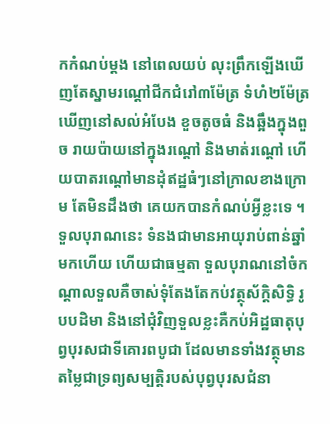កកំណប់ម្ដង នៅពេលយប់ លុះព្រឹកឡើងឃើញតែស្នាមរណ្ដៅជីកជំរៅ៣ម៉ែត្រ ទំហំ២ម៉ែត្រ ឃើញនៅសល់អំបែង ខួចតូចធំ និងឆ្អឹងក្នុងពួច រាយប៉ាយនៅក្នុងរណ្ដៅ និងមាត់រណ្ដៅ ហើយបាតរណ្ដៅមានដុំឥដ្ឋធំៗនៅក្រាលខាងក្រោម តែមិនដឹងថា គេយកបានកំណប់អ្វីខ្លះទេ ។ ទួលបុរាណនេះ ទំនងជាមានអាយុរាប់ពាន់ឆ្នាំមកហើយ ហើយជាធម្មតា ទួលបុរាណនៅចំកណ្ដាលទួលគឺចាស់ទុំតែងតែកប់វត្ថុស័ក្ដិសិទ្ធិ រូបបដិមា និងនៅជុំវិញទួលខ្លះគឺកប់អិដ្ឋធាតុបុព្វបុរសជាទីគោរពបូជា ដែលមានទាំងវត្ថុមានតម្លៃជាទ្រព្យសម្បត្ដិរបស់បុព្វបុរសជំនា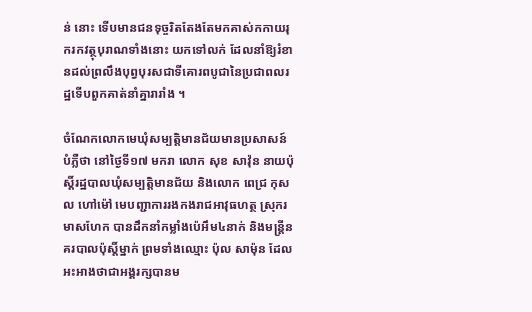ន់ នោះ ទើបមានជនទុច្ចរិតតែងតែមកគាស់កកាយរុករកវត្ថុបុរាណទាំងនោះ យកទៅលក់ ដែលនាំឱ្យរំខានដល់ព្រលឹងបុព្វបុរសជាទីគោរពបូជានៃប្រជាពលរដ្ឋទើបពួកគាត់នាំគ្នារារាំង ។

ចំណែកលោកមេឃុំសម្បត្ដិមានជ័យមានប្រសាសន៍បំភ្លឺថា នៅថ្ងៃទី១៧ មករា លោក សុខ សាវ៉ុន នាយប៉ុសិ៍្ដរដ្ឋបាលឃុំសម្បត្ដិមានជ័យ និងលោក ពេជ្រ កុសល ហៅម៉ៅ មេបញ្ជាការរងកងរាជអាវុធហត្ថ ស្រុករមាសហែក បានដឹកនាំកម្លាំងប៉េអឹម៤នាក់ និងមន្ដ្រីនគរបាលប៉ុសិ៍្ដម្នាក់ ព្រមទាំងឈ្មោះ ប៉ុល សាម៉ុន ដែលអះអាងថាជាអង្គរក្សបានម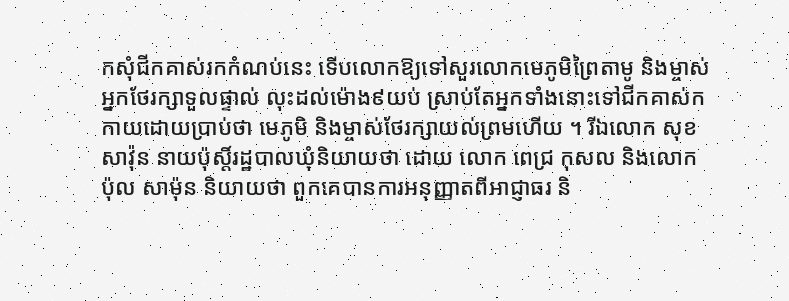កសុំជីកគាស់រកកំណប់នេះ ទើបលោកឱ្យទៅសួរលោកមេភូមិព្រៃតាមូ និងម្ចាស់អ្នកថែរក្សាទួលផ្ទាល់ លុះដល់ម៉ោង៩យប់ ស្រាប់តែអ្នកទាំងនោះទៅជីកគាស់កកាយដោយប្រាប់ថា មេភូមិ និងម្ចាស់ថែរក្សាយល់ព្រមហើយ ។ រីឯលោក សុខ សាវ៉ុន នាយប៉ុសិ៍្ដរដ្ឋបាលឃុំនិយាយថា ដោយ លោក ពេជ្រ កុសល និងលោក ប៉ុល សាម៉ុន និយាយថា ពួកគេបានការអនុញ្ញាតពីអាជ្ញាធរ និ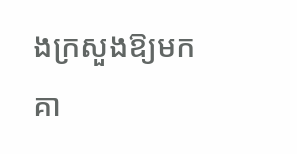ងក្រសួងឱ្យមកគា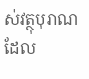ស់វត្ថុបុរាណដែល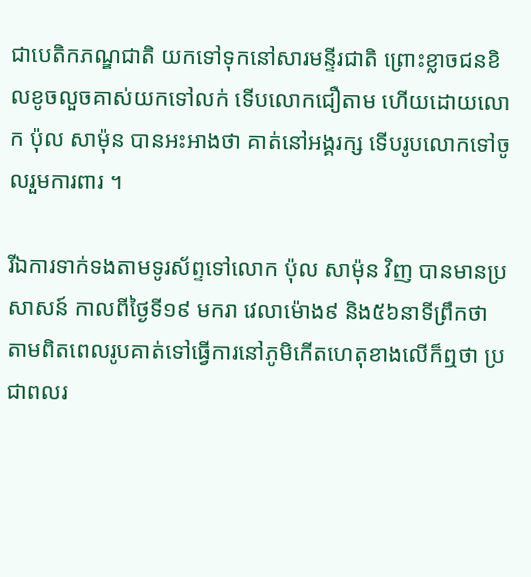ជាបេតិកភណ្ឌជាតិ យកទៅទុកនៅសារមន្ទីរជាតិ ព្រោះខ្លាចជនខិលខូចលួចគាស់យកទៅលក់ ទើបលោកជឿតាម ហើយដោយលោក ប៉ុល សាម៉ុន បានអះអាងថា គាត់នៅអង្គរក្ស ទើបរូបលោកទៅចូលរួមការពារ ។

រីឯការទាក់ទងតាមទូរស័ព្ទទៅលោក ប៉ុល សាម៉ុន វិញ បានមានប្រសាសន៍ កាលពីថ្ងៃទី១៩ មករា វេលាម៉ោង៩ និង៥៦នាទីព្រឹកថា តាមពិតពេលរូបគាត់ទៅធ្វើការនៅភូមិកើតហេតុខាងលើក៏ឮថា ប្រជាពលរ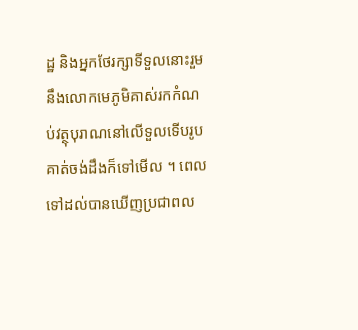ដ្ឋ និងអ្នកថែរក្សាទីទួលនោះរួមនឹងលោកមេភូមិគាស់រកកំណប់វត្ថុបុរាណនៅលើទួលទើបរូបគាត់ចង់ដឹងក៏ទៅមើល ។ ពេលទៅដល់បានឃើញប្រជាពល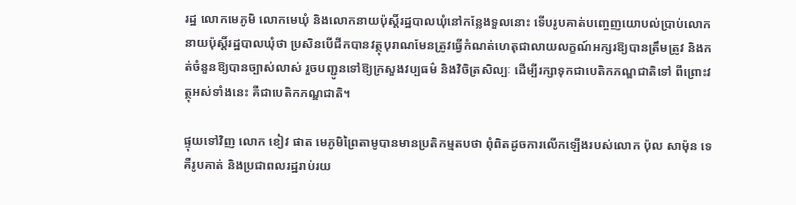រដ្ឋ លោកមេភូមិ លោកមេឃុំ និងលោកនាយប៉ុសិ៍្ដរដ្ឋបាលឃុំនៅកន្លែងទួលនោះ ទើបរូបគាត់បញ្ចេញយោបល់ប្រាប់លោកនាយប៉ុសិ៍្ដរដ្ឋបាលឃុំថា ប្រសិនបើជីកបានវត្ថុបុរាណមែនត្រូវធ្វើកំណត់ហេតុជាលាយលក្ខណ៍អក្សរឱ្យបានត្រឹមត្រូវ និងកត់ចំនួនឱ្យបានច្បាស់លាស់ រួចបញ្ជូនទៅឱ្យក្រសួងវប្បធម៌ និងវិចិត្រសិល្បៈ ដើម្បីរក្សាទុកជាបេតិកភណ្ឌជាតិទៅ ពីព្រោះវត្ថុអស់ទាំងនេះ គឺជាបេតិកភណ្ឌជាតិ។

ផ្ទុយទៅវិញ លោក ខៀវ ផាត មេភូមិព្រៃតាមូបានមានប្រតិកម្មតបថា ពុំពិតដូចការលើកឡើងរបស់លោក ប៉ុល សាម៉ុន ទេ គឺរូបគាត់ និងប្រជាពលរដ្ឋរាប់រយ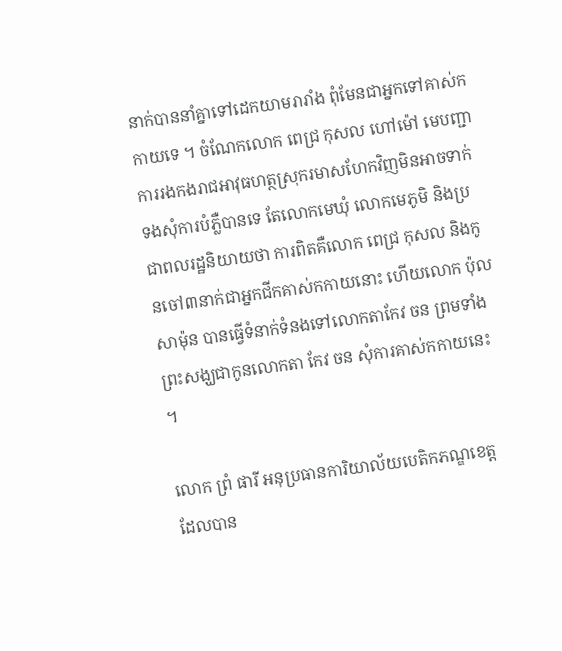នាក់បាននាំគ្នាទៅដេកយាមរារាំង ពុំមែនជាអ្នកទៅគាស់កកាយទេ ។ ចំណែកលោក ពេជ្រ កុសល ហៅម៉ៅ មេបញ្ជាការរងកងរាជអាវុធហត្ថស្រុករមាសហែកវិញមិនអាចទាក់ទងសុំការបំភ្លឺបានទេ តែលោកមេឃុំ លោកមេភូមិ និងប្រជាពលរដ្ឋនិយាយថា ការពិតគឺលោក ពេជ្រ កុសល និងកូនចៅ៣នាក់ជាអ្នកជីកគាស់កកាយនោះ ហើយលោក ប៉ុល សាម៉ុន បានធ្វើទំនាក់ទំនងទៅលោកតាកែវ ចន ព្រមទាំងព្រះសង្ឃជាកូនលោកតា កែវ ចន សុំការគាស់កកាយនេះ ។

លោក ព្រំ ផារី អនុប្រធានការិយាល័យបេតិកភណ្ឌខេត្ដ ដែលបាន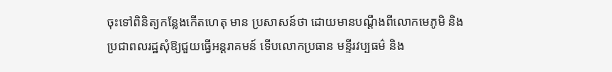ចុះទៅពិនិត្យកន្លែងកើតហេតុ មាន ប្រសាសន៍ថា ដោយមានបណ្ដឹងពីលោកមេភូមិ និងប្រជាពលរដ្ឋសុំឱ្យជួយធ្វើអន្ដរាគមន៍ ទើបលោកប្រធាន មន្ទីរវប្បធម៌ និង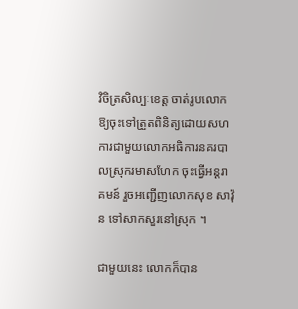វិចិត្រសិល្បៈខេត្ដ ចាត់រូបលោកឱ្យចុះទៅត្រួតពិនិត្យដោយសហការជាមួយលោកអធិការនគរបាលស្រុករមាសហែក ចុះធ្វើអន្ដរាគមន៍ រួចអញ្ជើញលោកសុខ សាវ៉ុន ទៅសាកសួរនៅស្រុក ។

ជាមួយនេះ លោកក៏បាន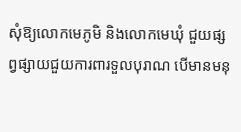សុំឱ្យលោកមេភូមិ និងលោកមេឃុំ ជួយផ្សព្វផ្សាយជួយការពារទួលបុរាណ បើមានមនុ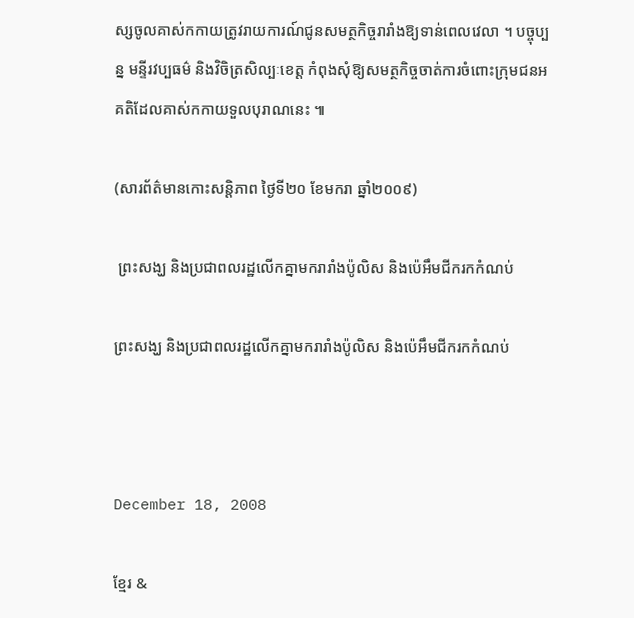ស្សចូលគាស់កកាយត្រូវរាយការណ៍ជូនសមត្ថកិច្ចរារាំងឱ្យទាន់ពេលវេលា ។ បច្ចុប្បន្ន មន្ទីរវប្បធម៌ និងវិចិត្រសិល្បៈខេត្ដ កំពុងសុំឱ្យសមត្ថកិច្ចចាត់ការចំពោះក្រុមជនអគតិដែលគាស់កកាយទួលបុរាណនេះ ៕

(សារព័ត៌មានកោះសន្តិភាព ថ្ងៃទី២០ ខែមករា ឆ្នាំ២០០៩)

 ព្រះសង្ឃ និងប្រជាពលរដ្ឋលើកគ្នាមករារាំងប៉ូលិស និងប៉េអឹមជីករកកំណប់

ព្រះសង្ឃ និងប្រជាពលរដ្ឋលើកគ្នាមករារាំងប៉ូលិស និងប៉េអឹមជីករកកំណប់



December 18, 2008

ខ្មែរ &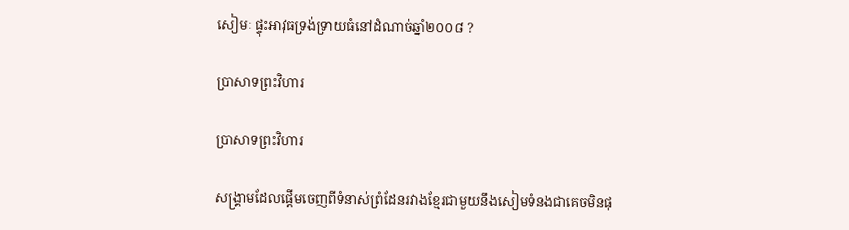សៀមៈ ផ្ទុះអាវុធទ្រង់ទ្រាយធំនៅដំណាច់ឆ្នាំ២០០៨ ?

ប្រាសាទព្រះវិហារ

ប្រាសាទព្រះវិហារ

សង្គ្រាមដែលផ្ដើមចេញពីទំនាស់ព្រំដែនរវាងខ្មែរជាមួយនឹងសៀមទំនងជាគេចមិនផុ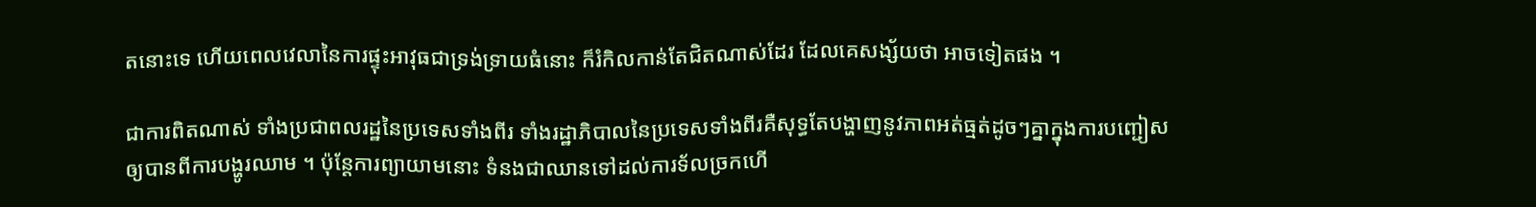តនោះទេ ហើយពេលវេលានៃការផ្ទុះអាវុធជាទ្រង់ទ្រាយធំនោះ ក៏រំកិលកាន់តែជិតណាស់ដែរ ដែលគេសង្ស័យថា អាចទៀតផង ។

ជាការពិតណាស់ ទាំងប្រជាពលរដ្ឋនៃប្រទេសទាំងពីរ ទាំងរដ្ឋាភិបាលនៃប្រទេសទាំងពីរគឺសុទ្ធតែបង្ហាញនូវភាពអត់ធ្មត់ដូចៗគ្នាក្នុងការបញ្ជៀសឲ្យបានពីការបង្ហូរឈាម ។ ប៉ុន្ដែការព្យាយាមនោះ ទំនងជាឈានទៅដល់ការទ័លច្រកហើ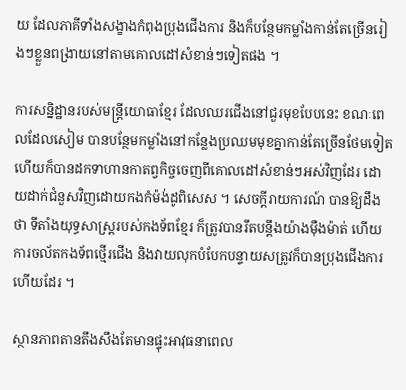យ ដែលភាគីទាំងសង្ខាងកំពុងប្រុងជើងការ និងក៏បន្ថែមកម្លាំងកាន់តែច្រើនរៀងៗខ្លួនពង្រាយនៅតាមគោលដៅសំខាន់ៗទៀតផង ។

ការសន្និដ្ឋានរបស់មន្ដ្រីយោធាខ្មែរ ដែលឈរជើងនៅជួរមុខបែបនេះ ខណៈពេលដែលសៀម បានបន្ថែមកម្លាំងនៅកន្លែងប្រឈមមុខគ្នាកាន់តែច្រើនថែមទៀត ហើយក៏បានដកទាហានកាតព្វកិច្ចចេញពីគោលដៅសំខាន់ៗអស់វិញដែរ ដោយដាក់ជំនួសវិញដោយកងកំម៉ង់ដូពិសេស ។ សេចក្ដីរាយការណ៍ បានឱ្យដឹងថា ទីតាំងយុទ្ធសាស្ដ្ររបស់កងទ័ពខ្មែរ ក៏ត្រូវបានរឹតបន្ដឹងយ៉ាងម៉ឺងម៉ាត់ ហើយការចល័តកងទ័ពថ្មើរជើង និងវាយលុកបំបែកបន្ទាយសត្រូវក៏បានប្រុងជើងការហើយដែរ ។

ស្ថានភាពតានតឹងសឹងតែមានផ្ទុះអាវុធនាពេល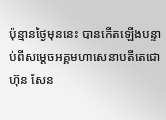ប៉ុន្មានថ្ងៃមុននេះ បានកើតឡើងបន្ទាប់ពីសម្ដេចអគ្គមហាសេនាបតីតេជោ ហ៊ុន សែន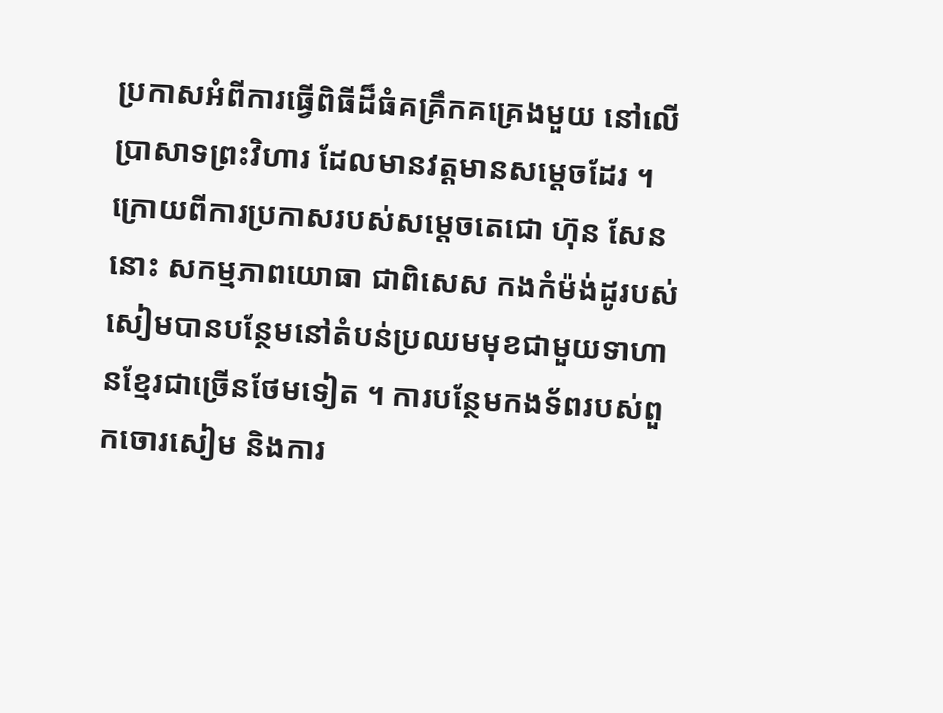ប្រកាសអំពីការធ្វើពិធីដ៏ធំគគ្រឹកគគ្រេងមួយ នៅលើប្រាសាទព្រះវិហារ ដែលមានវត្ដមានសម្ដេចដែរ ។ ក្រោយពីការប្រកាសរបស់សម្ដេចតេជោ ហ៊ុន សែន នោះ សកម្មភាពយោធា ជាពិសេស កងកំម៉ង់ដូរបស់សៀមបានបន្ថែមនៅតំបន់ប្រឈមមុខជាមួយទាហានខ្មែរជាច្រើនថែមទៀត ។ ការបន្ថែមកងទ័ពរបស់ពួកចោរសៀម និងការ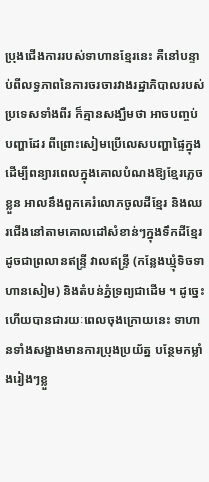ប្រុងជើងការរបស់ទាហានខ្មែរនេះ គឺនៅបន្ទាប់ពីលទ្ធភាពនៃការចរចារវាងរដ្ឋាភិបាលរបស់ប្រទេសទាំងពីរ ក៏គ្មានសង្ឃឹមថា អាចបញ្ចប់បញ្ហាដែរ ពីព្រោះសៀមប្រើលេសបញ្ហាផ្ទៃក្នុងដើម្បីពន្យារពេលក្នុងគោលបំណងឱ្យខ្មែរភ្លេចខ្លួន អាលនឹងពួកគេរំលោភចូលដីខ្មែរ និងឈរជើងនៅតាមគោលដៅសំខាន់ៗក្នុងទឹកដីខ្មែរ ដូចជាព្រលានឥន្ទ្រី វាលឥន្ទ្រី (កន្លែងឃ្មុំទិចទាហានសៀម) និងតំបន់ភ្នំទ្រព្យជាដើម ។ ដូច្នេះហើយបានជារយៈពេលចុងក្រោយនេះ ទាហានទាំងសង្ខាងមានការប្រុងប្រយ័ត្ន បន្ថែមកម្លាំងរៀងៗខ្លួ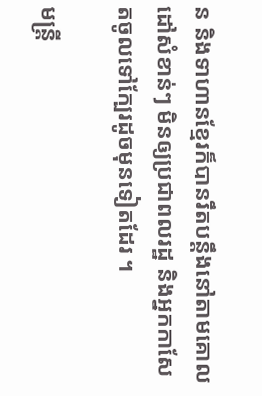ន និងទាហានខ្មែរក៏បានរឹតបន្ដឹងនៅតាមគោលដៅសំខាន់ៗ មិនឲ្យប្រជាពលរដ្ឋ និងអ្នកកាសែតចូលទៅក្បែរដូចមុនទៀតដែរ ។

មន្ដ្រី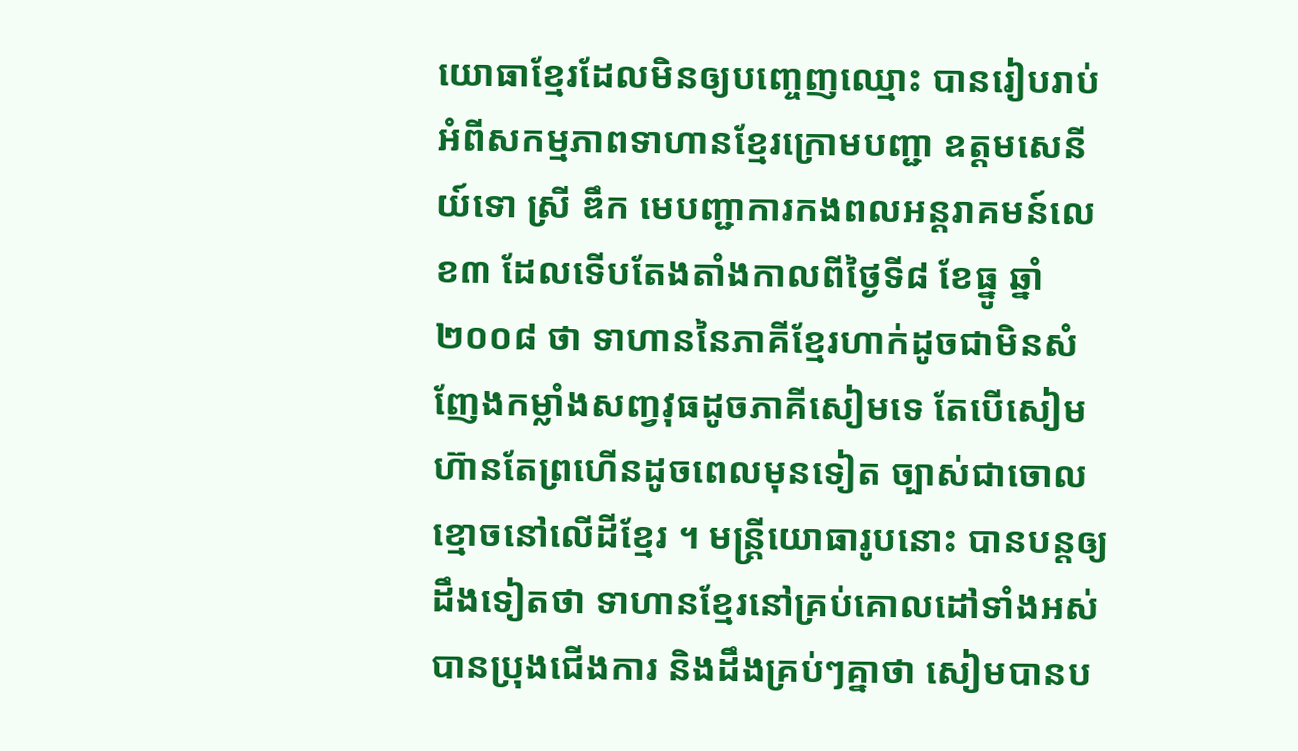យោធាខ្មែរដែលមិនឲ្យបញ្ចេញឈ្មោះ បានរៀបរាប់អំពីសកម្មភាពទាហានខ្មែរក្រោមបញ្ជា ឧត្ដមសេនីយ៍ទោ ស្រី ឌឹក មេបញ្ជាការកងពលអន្ដរាគមន៍លេខ៣ ដែលទើបតែងតាំងកាលពីថ្ងៃទី៨ ខែធ្នូ ឆ្នាំ២០០៨ ថា ទាហាននៃភាគីខ្មែរហាក់ដូចជាមិនសំញែងកម្លាំងសញ្វវុធដូចភាគីសៀមទេ តែបើសៀមហ៊ានតែព្រហើនដូចពេលមុនទៀត ច្បាស់ជាចោលខ្មោចនៅលើដីខ្មែរ ។ មន្ដ្រីយោធារូបនោះ បានបន្ដឲ្យដឹងទៀតថា ទាហានខ្មែរនៅគ្រប់គោលដៅទាំងអស់ បានប្រុងជើងការ និងដឹងគ្រប់ៗគ្នាថា សៀមបានប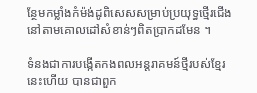ន្ថែមកម្លាំងកំម៉ង់ដូពិសេសសម្រាប់ប្រយុទ្ធថ្មើរជើងនៅតាមគោលដៅសំខាន់ៗពិតប្រាកដមែន ។

ទំនងជាការបង្កើតកងពលអន្ដរាគមន៍ថ្មីរបស់ខ្មែរនេះហើយ បានជាពួក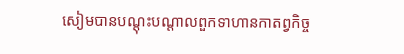សៀមបានបណ្ដុះបណ្ដាលពួកទាហានកាតព្វកិច្ច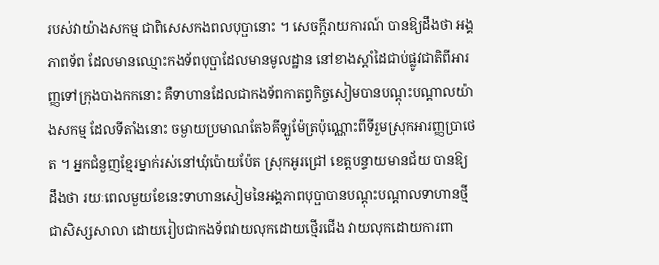របស់វាយ៉ាងសកម្ម ជាពិសេសកងពលបុប្ផានោះ ។ សេចក្ដីរាយការណ៍ បានឱ្យដឹងថា អង្គភាពទ័ព ដែលមានឈ្មោះកងទ័ពបុប្ផាដែលមានមូលដ្ឋាន នៅខាងស្ដាំដៃជាប់ផ្លូវជាតិពីអារញ្ញទៅក្រុងបាងកកនោះ គឺទាហានដែលជាកងទ័ពកាតព្វកិច្ចសៀមបានបណ្ដុះបណ្ដាលយ៉ាងសកម្ម ដែលទីតាំងនោះ ចម្ងាយប្រមាណតែ៦គីឡូម៉ែត្រប៉ុណ្ណោះពីទីរួមស្រុកអារញ្ញប្រាថេត ។ អ្នកជំនួញខ្មែរម្នាក់រស់នៅឃុំប៉ោយប៉ែត ស្រុកអូរជ្រៅ ខេត្ដបន្ទាយមានជ័យ បានឱ្យដឹងថា រយៈពេលមួយខែនេះទាហានសៀមនៃអង្គភាពបុប្ផាបានបណ្ដុះបណ្ដាលទាហានថ្មីជាសិស្សសាលា ដោយរៀបជាកងទ័ពវាយលុកដោយថ្មើរជើង វាយលុកដោយការពា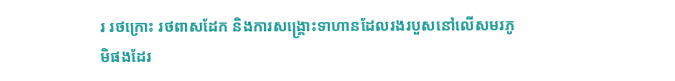រ រថក្រោះ រថពាសដែក និងការសង្គ្រោះទាហានដែលរងរបួសនៅលើសមរភូមិផងដែរ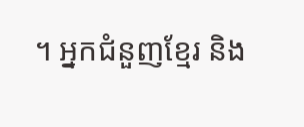។ អ្នកជំនួញខ្មែរ និង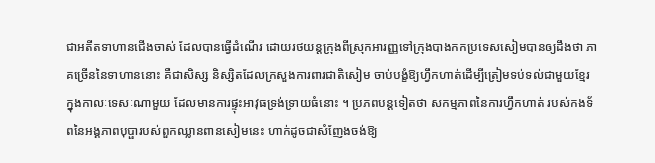ជាអតីតទាហានជើងចាស់ ដែលបានធ្វើដំណើរ ដោយរថយន្ដក្រុងពីស្រុកអារញ្ញទៅក្រុងបាងកកប្រទេសសៀមបានឲ្យដឹងថា ភាគច្រើននៃទាហាននោះ គឺជាសិស្ស និស្សិតដែលក្រសួងការពារជាតិសៀម ចាប់បង្ខំឱ្យហ្វឹកហាត់ដើម្បីត្រៀមទប់ទល់ជាមួយខ្មែរ ក្នុងកាលៈទេសៈណាមួយ ដែលមានការផ្ទុះអាវុធទ្រង់ទ្រាយធំនោះ ។ ប្រភពបន្ដទៀតថា សកម្មភាពនៃការហ្វឹកហាត់ របស់កងទ័ពនៃអង្គភាពបុប្ផារបស់ពួកឈ្លានពានសៀមនេះ ហាក់ដូចជាសំញែងចង់ឱ្យ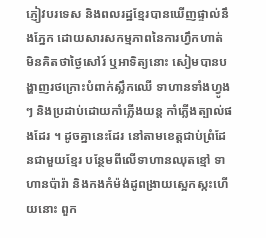ភ្ញៀវបរទេស និងពលរដ្ឋខ្មែរបានឃើញផ្ទាល់នឹងភ្នែក ដោយសារសកម្មភាពនៃការហ្វឹកហាត់ មិនគិតថាថ្ងៃសៅរ៍ ឬអាទិត្យនោះ សៀមបានបង្ហាញរថក្រោះបំពាក់ស្លឹកឈើ ទាហានទាំងហ្វូងៗ និងប្រដាប់ដោយកាំភ្លើងយន្ដ កាំភ្លើងត្បាល់ផងដែរ ។ ដូចគ្នានេះដែរ នៅតាមខេត្ដជាប់ព្រំដែនជាមួយខ្មែរ បន្ថែមពីលើទាហានឈុតខ្មៅ ទាហានប៉ារ៉ា និងកងកំម៉ង់ដូពង្រាយស្អេកស្កះហើយនោះ ពួក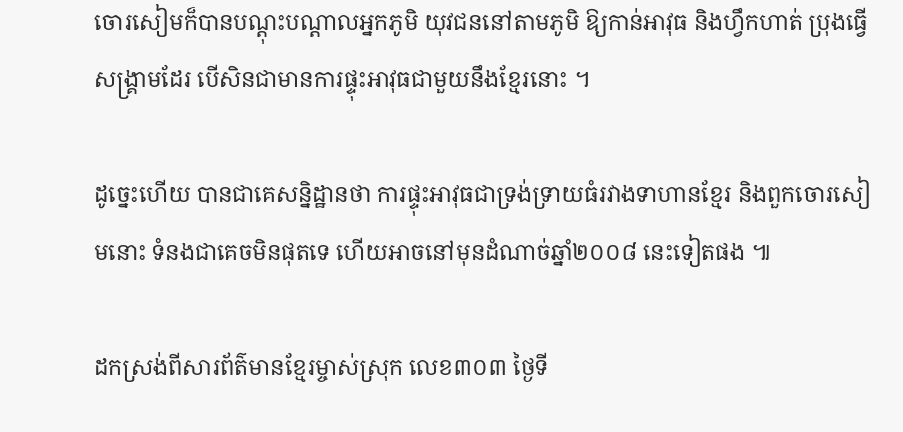ចោរសៀមក៏បានបណ្ដុះបណ្ដាលអ្នកភូមិ យុវជននៅតាមភូមិ ឱ្យកាន់អាវុធ និងហ្វឹកហាត់ ប្រុងធ្វើសង្គ្រាមដែរ បើសិនជាមានការផ្ទុះអាវុធជាមួយនឹងខ្មែរនោះ ។

ដូច្នេះហើយ បានជាគេសន្និដ្ឋានថា ការផ្ទុះអាវុធជាទ្រង់ទ្រាយធំរវាងទាហានខ្មែរ និងពួកចោរសៀមនោះ ទំនងជាគេចមិនផុតទេ ហើយអាចនៅមុនដំណាច់ឆ្នាំ២០០៨ នេះទៀតផង ៕

ដកស្រង់ពីសារព័ត៌មានខ្មែរម្ចាស់ស្រុក លេខ៣០៣ ថ្ងៃទី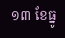១៣ ខែធ្នូ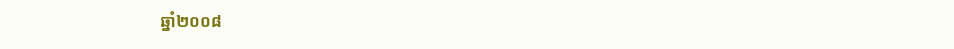ឆ្នាំ២០០៨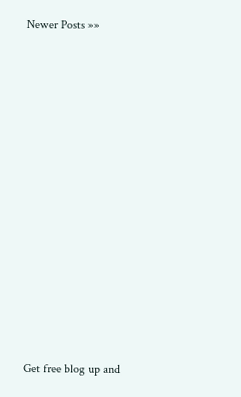Newer Posts »»




















Get free blog up and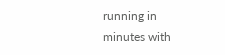running in minutes with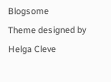Blogsome
Theme designed by Helga Cleve